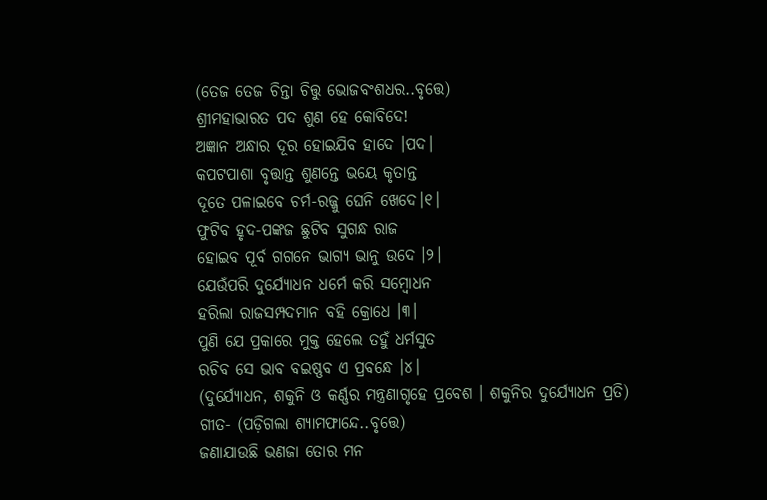(ତେଜ ତେଜ ଚିନ୍ତା ଚିତ୍ତୁ ଭୋଜବଂଶଧର..ବୃତ୍ତେ)
ଶ୍ରୀମହାଭାରତ ପଦ ଶୁଣ ହେ କୋବିଦେ!
ଅଜ୍ଞାନ ଅନ୍ଧାର ଦୂର ହୋଇଯିବ ହାଦେ ।ପଦ।
କପଟପାଶା ବୃତ୍ତାନ୍ତ ଶୁଣନ୍ତେ ଭୟେ କୃତାନ୍ତ
ଦୂତେ ପଳାଇବେ ଚର୍ମ-ରଜ୍ଜୁ ଘେନି ଖେଦେ।୧।
ଫୁଟିବ ହୃଦ-ପଙ୍କଜ ଛୁଟିବ ସୁଗନ୍ଧ ରାଜ
ହୋଇବ ପୂର୍ବ ଗଗନେ ଭାଗ୍ୟ ଭାନୁ ଉଦେ ।୨।
ଯେଉଁପରି ଦୁର୍ଯ୍ୟୋଧନ ଧର୍ମେ କରି ସମ୍ବୋଧନ
ହରିଲା ରାଜସମ୍ପଦମାନ ବହି କ୍ରୋଧେ ।୩।
ପୁଣି ଯେ ପ୍ରକାରେ ମୁକ୍ତ ହେଲେ ତହୁଁ ଧର୍ମସୁତ
ରଚିବ ସେ ଭାବ ବଇଷ୍ଣବ ଏ ପ୍ରବନ୍ଧେ ।୪।
(ଦୁର୍ଯ୍ୟୋଧନ, ଶକୁନି ଓ କର୍ଣ୍ଣର ମନ୍ତ୍ରଣାଗୃହେ ପ୍ରବେଶ । ଶକୁନିର ଦୁର୍ଯ୍ୟୋଧନ ପ୍ରତି)
ଗୀତ- (ପଡ଼ିଗଲା ଶ୍ୟାମଫାନ୍ଦେ..ବୃତ୍ତେ)
ଜଣାଯାଉଛି ଭଣଜା ତୋର ମନ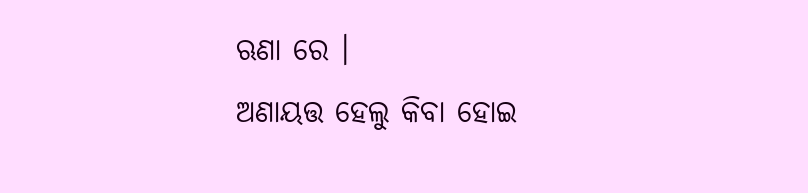ଋଣା ରେ ।
ଅଣାୟତ୍ତ ହେଲୁ କିବା ହୋଇ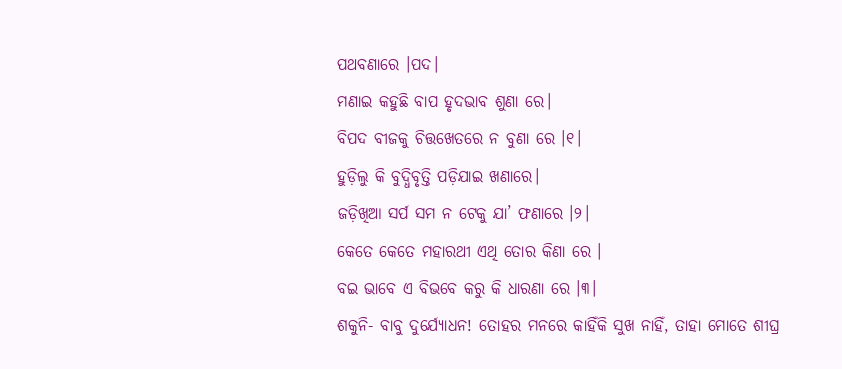ପଥବଣାରେ ।ପଦ।
ମଣାଇ କହୁଛି ବାପ ହୃଦଭାବ ଶୁଣା ରେ।
ବିପଦ ବୀଜକୁ ଚିତ୍ତଖେତରେ ନ ବୁଣା ରେ ।୧।
ହୁଡ଼ିଲୁ କି ବୁଦ୍ଧିବୃତ୍ତି ପଡ଼ିଯାଇ ଖଣାରେ।
ଜଡ଼ିଖିଆ ସର୍ପ ସମ ନ ଟେକୁ ଯା’ ଫଣାରେ ।୨।
କେତେ କେତେ ମହାରଥୀ ଏଥି ତୋର କିଣା ରେ ।
ବଇ ଭାବେ ଏ ବିଭବେ କରୁ କି ଧାରଣା ରେ ।୩।
ଶକୁନି- ବାବୁ ଦୁର୍ଯ୍ୟୋଧନ! ତୋହର ମନରେ କାହିଁକି ସୁଖ ନାହିଁ, ତାହା ମୋତେ ଶୀଘ୍ର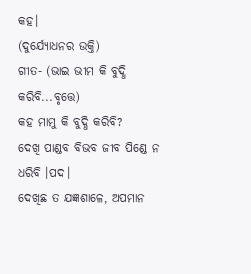କହ।
(ଦୁର୍ଯ୍ୟୋଧନର ଉକ୍ତି)
ଗୀତ- (ଭାଇ ଭୀମ କି ବୁଦ୍ଧି କରିବି...ବୃତ୍ତେ)
କହ ମାମୁ କି ବୁଦ୍ଧି କରିବି?
ଦେଖି ପାଣ୍ଡବ ବିଭବ ଜୀବ ପିଣ୍ଡେ ନ ଧରିବି ।ପଦ।
ଦେଖିଛ ତ ଯଜ୍ଞଶାଳେ, ଅପମାନ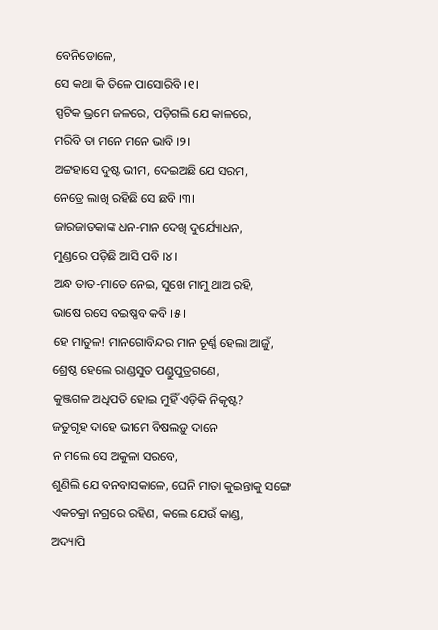ବେନିଡୋଳେ,
ସେ କଥା କି ତିଳେ ପାସୋରିବି ।୧।
ସ୍ପଟିକ ଭ୍ରମେ ଜଳରେ, ପଡ଼ିଗଲି ଯେ କାଳରେ,
ମରିବି ତା ମନେ ମନେ ଭାବି ।୨।
ଅଟ୍ଟହାସେ ଦୁଷ୍ଟ ଭୀମ, ଦେଇଅଛି ଯେ ସରମ,
ନେତ୍ରେ ଲାଖି ରହିଛି ସେ ଛବି ।୩।
ଜାରଜାତକାଙ୍କ ଧନ-ମାନ ଦେଖି ଦୁର୍ଯ୍ୟୋଧନ,
ମୁଣ୍ଡରେ ପଡ଼ିଛି ଆସି ପବି ।୪।
ଅନ୍ଧ ତାତ-ମାତେ ନେଇ, ସୁଖେ ମାମୁ ଥାଅ ରହି,
ଭାଷେ ରସେ ବଇଷ୍ଣବ କବି ।୫।
ହେ ମାତୁଳ! ମାନଗୋବିନ୍ଦର ମାନ ଚୂର୍ଣ୍ଣ ହେଲା ଆଜୁଁ,
ଶ୍ରେଷ୍ଠ ହେଲେ ରାଣ୍ଡସୁତ ପଣ୍ଡୁପୁତ୍ରଗଣେ,
କୁଞ୍ଜଗଳ ଅଧିପତି ହୋଇ ମୁହିଁ ଏଡ଼ିକି ନିକୃଷ୍ଟ?
ଜତୁଗୃହ ଦାହେ ଭୀମେ ବିଷଲଡ଼ୁ ଦାନେ
ନ ମଲେ ସେ ଅକୁଳା ସରବେ,
ଶୁଣିଲି ଯେ ବନବାସକାଳେ, ଘେନି ମାତା କୁଇନ୍ତାକୁ ସଙ୍ଗେ
ଏକଚକ୍ରା ନଗ୍ରରେ ରହିଣ, କଲେ ଯେଉଁ କାଣ୍ଡ,
ଅଦ୍ୟାପି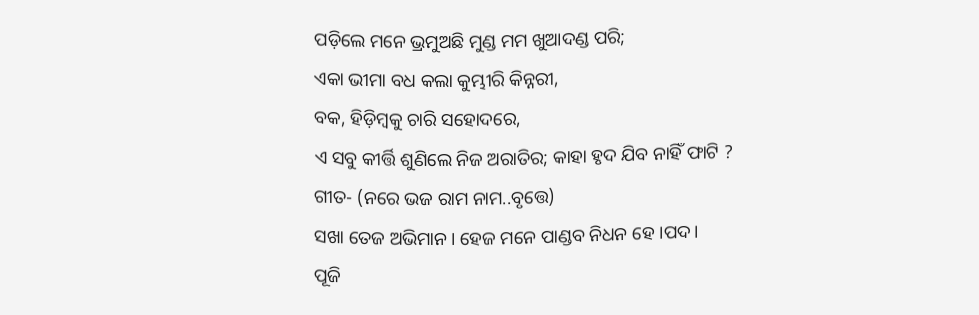ପଡ଼ିଲେ ମନେ ଭ୍ରମୁଅଛି ମୁଣ୍ଡ ମମ ଖୁଆଦଣ୍ଡ ପରି;
ଏକା ଭୀମା ବଧ କଲା କୁମ୍ଭୀରି କିନ୍ନରୀ,
ବକ, ହିଡ଼ିମ୍ବକୁ ଚାରି ସହୋଦରେ,
ଏ ସବୁ କୀର୍ତ୍ତି ଶୁଣିଲେ ନିଜ ଅରାତିର; କାହା ହୃଦ ଯିବ ନାହିଁ ଫାଟି ?
ଗୀତ- (ନରେ ଭଜ ରାମ ନାମ..ବୃତ୍ତେ)
ସଖା ତେଜ ଅଭିମାନ। ହେଜ ମନେ ପାଣ୍ଡବ ନିଧନ ହେ ।ପଦ।
ପୂଜି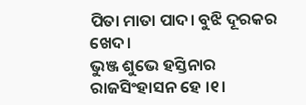ପିତା ମାତା ପାଦ। ବୁଝି ଦୂରକର ଖେଦ।
ଭୁଞ୍ଜ ଶୁଭେ ହସ୍ତିନାର ରାଜସିଂହାସନ ହେ ।୧।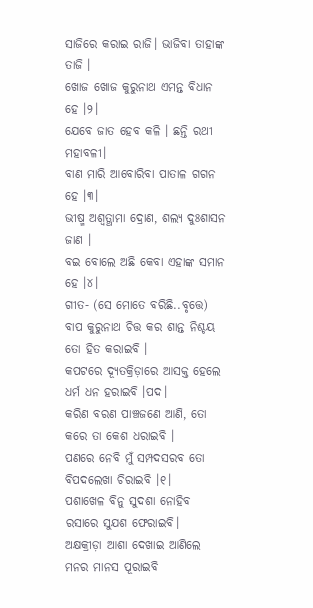ସାଜିରେ କରାଇ ରାଜି। ଭାଜିବା ତାହାଙ୍କ ତାଜି ।
ଖୋଜ ଖୋଜ କୁରୁନାଥ ଏମନ୍ତ ବିଧାନ ହେ ।୨।
ଯେବେ ଜାତ ହେବ କଳି । ଛନ୍ତି ରଥୀ ମହାବଳୀ।
ବାଣ ମାରି ଆବୋରିବା ପାତାଳ ଗଗନ ହେ ।୩।
ଭୀଷ୍ମ ଅଶ୍ୱତ୍ଥାମା ଦ୍ରୋଣ, ଶଲ୍ୟ ଦୁଃଶାସନ ଜାଣ ।
ବଇ ବୋଲେ ଅଛି କେବା ଏହାଙ୍କ ସମାନ ହେ ।୪।
ଗୀତ- (ସେ ମୋତେ ବରିଛି..ବୃତ୍ତେ)
ବାପ କୁରୁନାଥ ଚିତ୍ତ କର ଶାନ୍ତ ନିଶ୍ଚୟ ତୋ ହିତ କରାଇବି ।
କପଟରେ ଦ୍ୟୂତକ୍ରିଡ଼ାରେ ଆସକ୍ତ ହେଲେ ଧର୍ମ ଧନ ହରାଇବି ।ପଦ।
କରିଣ ବରଣ ପାଞ୍ଚଜଣେ ଆଣି, ତୋ କରେ ତା କେଶ ଧରାଇବି ।
ପଣରେ ନେବି ମୁଁ ସମ୍ପଦସରବ ତୋ ବିପଦଲେଖା ଚିରାଇବି ।୧।
ପଶାଖେଳ ବିନୁ ସୁଦଶା ନୋହିବ ରସାରେ ସୁଯଶ ଫେରାଇବି।
ଅକ୍ଷକ୍ରୀଡ଼ା ଆଶା ଦେଖାଇ ଆଣିଲେ ମନର ମାନସ ପୂରାଇବି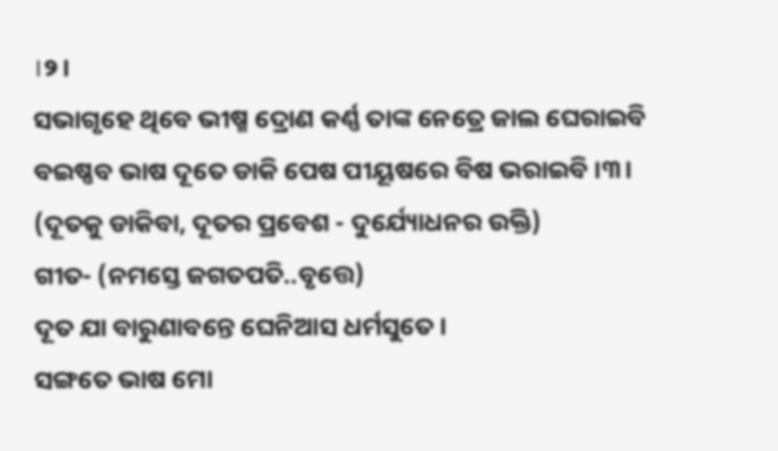।୨।
ସଭାଗୃହେ ଥିବେ ଭୀଷ୍ମ ଦ୍ରୋଣ କର୍ଣ୍ଣ ତାଙ୍କ ନେତ୍ରେ ଜାଲ ଘେରାଇବି
ବଇଷ୍ଣବ ଭାଷ ଦୂତେ ଡାକି ପେଷ ପୀୟୂଷରେ ବିଷ ଭରାଇବି ।୩।
(ଦୂତକୁ ଡାକିବା, ଦୂତର ପ୍ରବେଶ - ଦୁର୍ଯ୍ୟୋଧନର ଉକ୍ତି)
ଗୀତ- (ନମସ୍ତେ ଜଗତପତି..ବୃତ୍ତେ)
ଦୂତ ଯା ବାରୁଣାବନ୍ତେ ଘେନିଆସ ଧର୍ମସୁତେ ।
ସଙ୍ଗତେ ଭାଷ ମୋ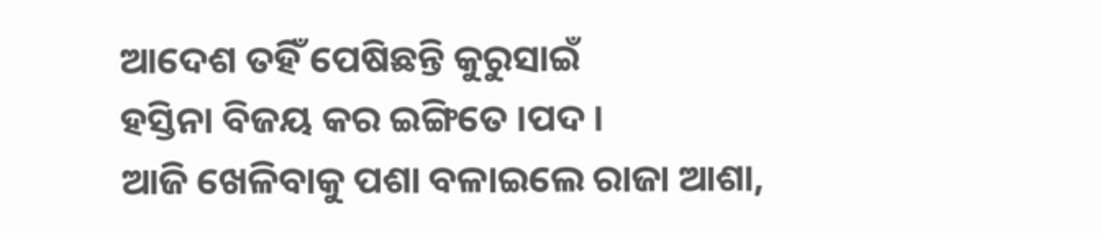ଆଦେଶ ତହିଁ ପେଷିଛନ୍ତି କୁରୁସାଇଁ
ହସ୍ତିନା ବିଜୟ କର ଇଙ୍ଗିତେ ।ପଦ।
ଆଜି ଖେଳିବାକୁ ପଶା ବଳାଇଲେ ରାଜା ଆଶା,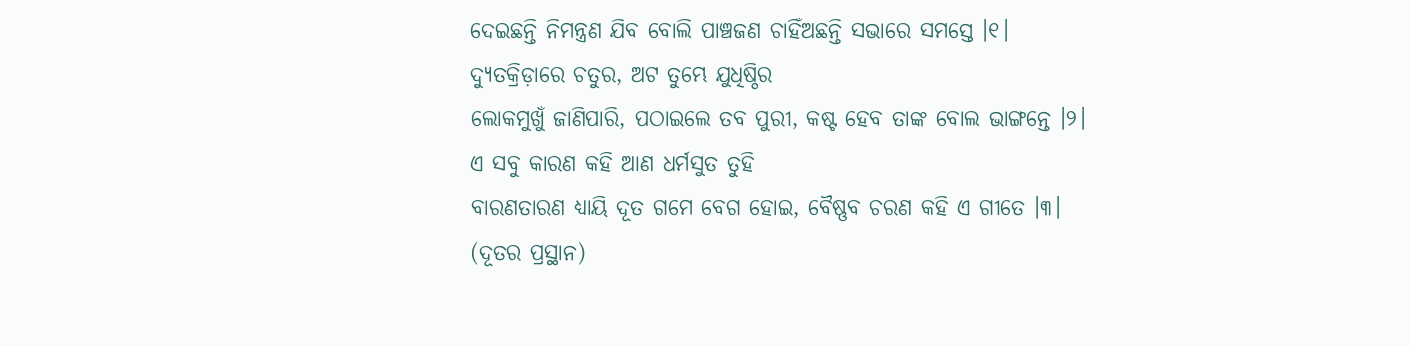ଦେଇଛନ୍ତି ନିମନ୍ତ୍ରଣ ଯିବ ବୋଲି ପାଞ୍ଚଜଣ ଚାହିଁଅଛନ୍ତି ସଭାରେ ସମସ୍ତେ ।୧।
ଦ୍ୟୁତକ୍ରିଡ଼ାରେ ଚତୁର, ଅଟ ତୁମ୍ଭେ ଯୁଧିଷ୍ଠିର
ଲୋକମୁଖୁଁ ଜାଣିପାରି, ପଠାଇଲେ ତବ ପୁରୀ, କଷ୍ଟ ହେବ ତାଙ୍କ ବୋଲ ଭାଙ୍ଗନ୍ତେ ।୨।
ଏ ସବୁ କାରଣ କହି ଆଣ ଧର୍ମସୁତ ତୁହି
ବାରଣତାରଣ ଧ୍ୟାୟି ଦୂତ ଗମେ ବେଗ ହୋଇ, ବୈଷ୍ଣବ ଚରଣ କହି ଏ ଗୀତେ ।୩।
(ଦୂତର ପ୍ରସ୍ଥାନ)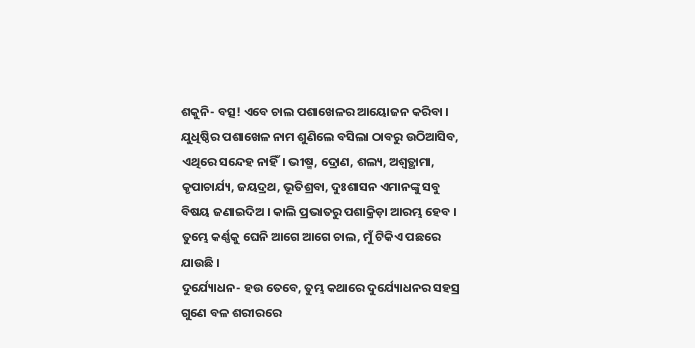ଶକୁନି- ବତ୍ସ! ଏବେ ଚାଲ ପଶାଖେଳର ଆୟୋଜନ କରିବା । ଯୁଧିଷ୍ଠିର ପଶାଖେଳ ନାମ ଶୁଣିଲେ ବସିଲା ଠାବରୁ ଉଠିଆସିବ, ଏଥିରେ ସନ୍ଦେହ ନାହିଁ। ଭୀଷ୍ମ, ଦ୍ରୋଣ, ଶଲ୍ୟ, ଅଶ୍ୱତ୍ଥାମା, କୃପାଚାର୍ଯ୍ୟ, ଜୟଦ୍ରଥ, ଭୂତିଶ୍ରବା, ଦୁଃଶାସନ ଏମାନଙ୍କୁ ସବୁ ବିଷୟ ଜଣାଇଦିଅ । କାଲି ପ୍ରଭାତରୁ ପଶାକ୍ରିଡ଼ା ଆରମ୍ଭ ହେବ । ତୁମ୍ଭେ କର୍ଣ୍ଣକୁ ଘେନି ଆଗେ ଆଗେ ଚାଲ, ମୁଁ ଟିକିଏ ପଛରେ ଯାଉଛି ।
ଦୁର୍ଯ୍ୟୋଧନ- ହଉ ତେବେ, ତୁମ୍ଭ କଥାରେ ଦୁର୍ଯ୍ୟୋଧନର ସହସ୍ର ଗୁଣେ ବଳ ଶରୀରରେ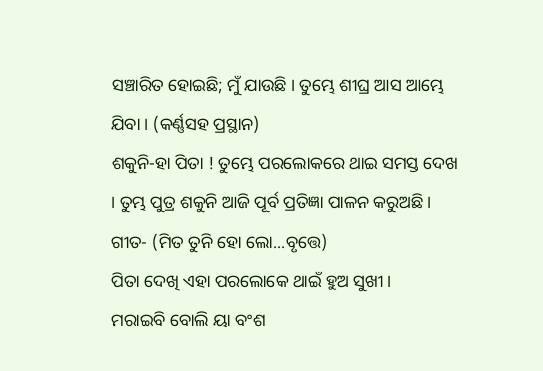ସଞ୍ଚାରିତ ହୋଇଛି; ମୁଁ ଯାଉଛି । ତୁମ୍ଭେ ଶୀଘ୍ର ଆସ ଆମ୍ଭେ ଯିବା । (କର୍ଣ୍ଣସହ ପ୍ରସ୍ଥାନ)
ଶକୁନି-ହା ପିତା ! ତୁମ୍ଭେ ପରଲୋକରେ ଥାଇ ସମସ୍ତ ଦେଖ । ତୁମ୍ଭ ପୁତ୍ର ଶକୁନି ଆଜି ପୂର୍ବ ପ୍ରତିଜ୍ଞା ପାଳନ କରୁଅଛି ।
ଗୀତ- (ମିତ ତୁନି ହୋ ଲୋ...ବୃତ୍ତେ)
ପିତା ଦେଖି ଏହା ପରଲୋକେ ଥାଇଁ ହୁଅ ସୁଖୀ।
ମରାଇବି ବୋଲି ୟା ବଂଶ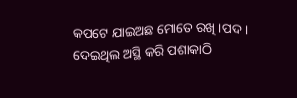କପଟେ ଯାଇଅଛ ମୋତେ ରଖି ।ପଦ।
ଦେଇଥିଲ ଅସ୍ଥି କରି ପଶାକାଠି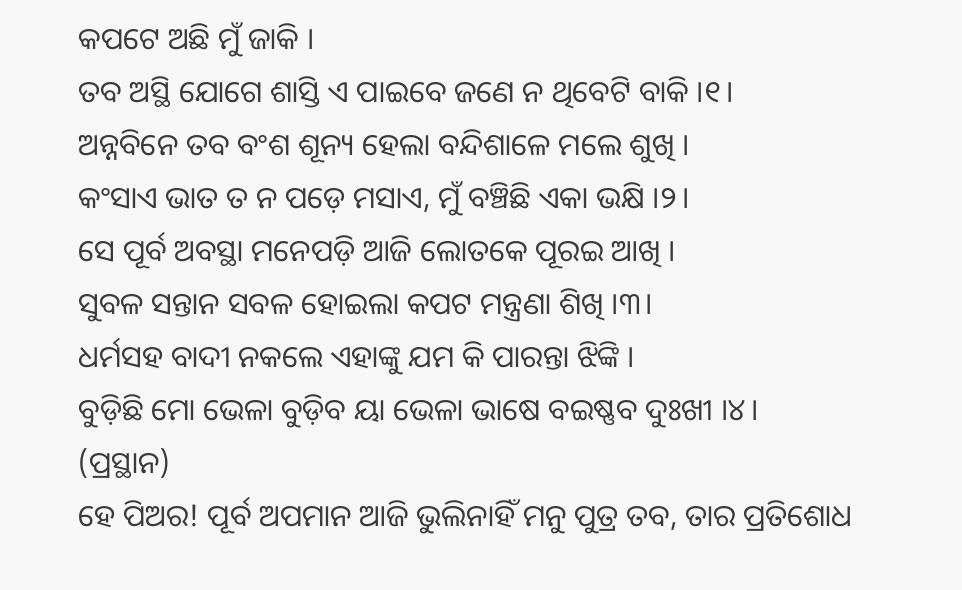କପଟେ ଅଛି ମୁଁ ଜାକି ।
ତବ ଅସ୍ଥି ଯୋଗେ ଶାସ୍ତି ଏ ପାଇବେ ଜଣେ ନ ଥିବେଟି ବାକି ।୧।
ଅନ୍ନବିନେ ତବ ବଂଶ ଶୂନ୍ୟ ହେଲା ବନ୍ଦିଶାଳେ ମଲେ ଶୁଖି ।
କଂସାଏ ଭାତ ତ ନ ପଡ଼େ ମସାଏ, ମୁଁ ବଞ୍ଚିଛି ଏକା ଭକ୍ଷି ।୨।
ସେ ପୂର୍ବ ଅବସ୍ଥା ମନେପଡ଼ି ଆଜି ଲୋତକେ ପୂରଇ ଆଖି ।
ସୁବଳ ସନ୍ତାନ ସବଳ ହୋଇଲା କପଟ ମନ୍ତ୍ରଣା ଶିଖି ।୩।
ଧର୍ମସହ ବାଦୀ ନକଲେ ଏହାଙ୍କୁ ଯମ କି ପାରନ୍ତା ଝିଙ୍କି ।
ବୁଡ଼ିଛି ମୋ ଭେଳା ବୁଡ଼ିବ ୟା ଭେଳା ଭାଷେ ବଇଷ୍ଣବ ଦୁଃଖୀ ।୪।
(ପ୍ରସ୍ଥାନ)
ହେ ପିଅର! ପୂର୍ବ ଅପମାନ ଆଜି ଭୁଲିନାହିଁ ମନୁ ପୁତ୍ର ତବ, ତାର ପ୍ରତିଶୋଧ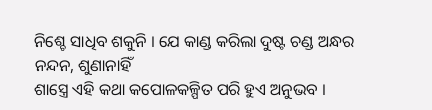ନିଶ୍ଚେ ସାଧିବ ଶକୁନି । ଯେ କାଣ୍ଡ କରିଲା ଦୁଷ୍ଟ ଚଣ୍ଡ ଅନ୍ଧର ନନ୍ଦନ, ଶୁଣାନାହିଁ
ଶାସ୍ତ୍ରେ ଏହି କଥା କପୋଳକଳ୍ପିତ ପରି ହୁଏ ଅନୁଭବ ।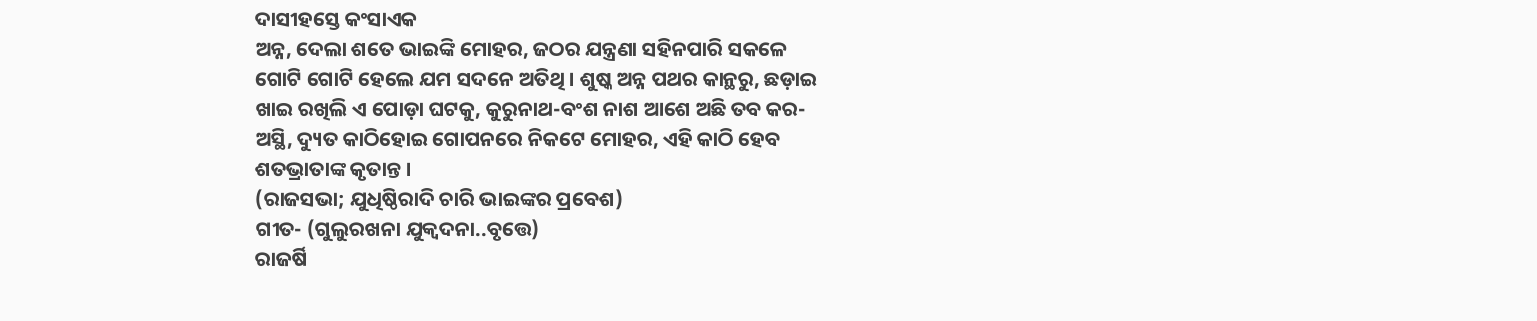ଦାସୀହସ୍ତେ କଂସାଏକ
ଅନ୍ନ, ଦେଲା ଶତେ ଭାଇଙ୍କି ମୋହର, ଜଠର ଯନ୍ତ୍ରଣା ସହିନପାରି ସକଳେ
ଗୋଟି ଗୋଟି ହେଲେ ଯମ ସଦନେ ଅତିଥି । ଶୁଷ୍କ ଅନ୍ନ ପଥର କାନ୍ଥରୁ, ଛଡ଼ାଇ
ଖାଇ ରଖିଲି ଏ ପୋଡ଼ା ଘଟକୁ, କୁରୁନାଥ-ବଂଶ ନାଶ ଆଶେ ଅଛି ତବ କର-
ଅସ୍ଥି, ଦ୍ୟୁତ କାଠିହୋଇ ଗୋପନରେ ନିକଟେ ମୋହର, ଏହି କାଠି ହେବ
ଶତଭ୍ରାତାଙ୍କ କୃତାନ୍ତ ।
(ରାଜସଭା; ଯୁଧିଷ୍ଠିରାଦି ଚାରି ଭାଇଙ୍କର ପ୍ରବେଶ)
ଗୀତ- (ଗୁଲୁରଖନା ଯୁକ୍ବଦନା..ବୃତ୍ତେ)
ରାଜର୍ଷି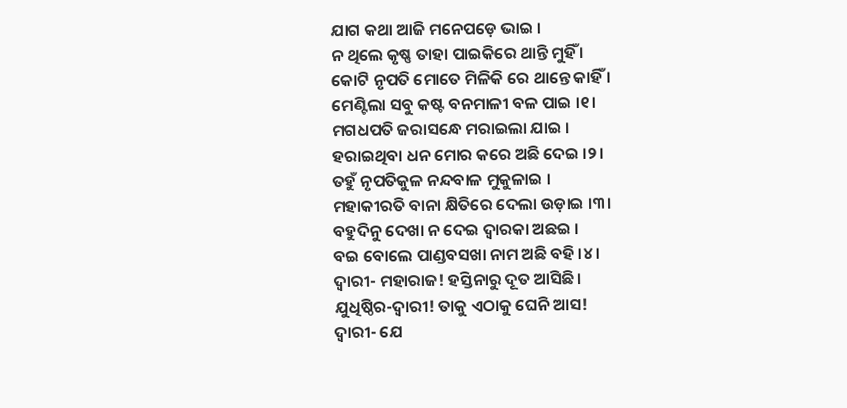ଯାଗ କଥା ଆଜି ମନେପଡ଼େ ଭାଇ ।
ନ ଥିଲେ କୃଷ୍ଣ ତାହା ପାଇକିରେ ଥାନ୍ତି ମୁହିଁ ।
କୋଟି ନୃପତି ମୋତେ ମିଳିକି ରେ ଥାନ୍ତେ କାହିଁ ।
ମେଣ୍ଟିଲା ସବୁ କଷ୍ଟ ବନମାଳୀ ବଳ ପାଇ ।୧।
ମଗଧପତି ଜରାସନ୍ଧେ ମରାଇଲା ଯାଇ ।
ହରାଇଥିବା ଧନ ମୋର କରେ ଅଛି ଦେଇ ।୨।
ତହୁଁ ନୃପତିକୁଳ ନନ୍ଦବାଳ ମୁକୁଳାଇ ।
ମହାକୀରତି ବାନା କ୍ଷିତିରେ ଦେଲା ଉଡ଼ାଇ ।୩।
ବହୁଦିନୁ ଦେଖା ନ ଦେଇ ଦ୍ୱାରକା ଅଛଇ ।
ବଇ ବୋଲେ ପାଣ୍ଡବସଖା ନାମ ଅଛି ବହି ।୪।
ଦ୍ୱାରୀ- ମହାରାଜ! ହସ୍ତିନାରୁ ଦୂତ ଆସିଛି।
ଯୁଧିଷ୍ଠିର-ଦ୍ୱାରୀ! ତାକୁ ଏଠାକୁ ଘେନି ଆସ!
ଦ୍ୱାରୀ- ଯେ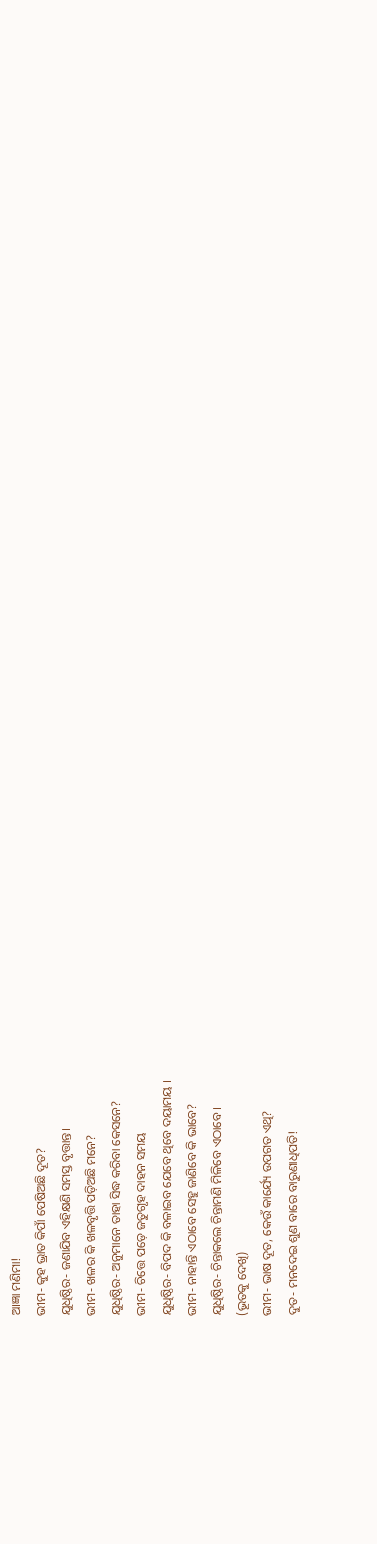ଆଜ୍ଞା ମଣିମା!
ଭୀମ- କୁହ ଭ୍ରାତ କିପାଁ ପେଷିଅଛି ଦୂତ?
ଯୁଧିଷ୍ଠିର- ଜଣାଯିବ ଏହିକ୍ଷଣି ସମସ୍ତ ବୃତ୍ତାନ୍ତ।
ଭୀମ- ଖଳର କି ଖଳବୃତ୍ତି ପଡ଼ିଅଛି ମନେ?
ଯୁଧିଷ୍ଠିର- ଅନୁମାନେ ତାହା ସିଦ୍ଧ କରିବା କେସନେ?
ଭୀମ- ଚିତ୍ତେ ପଡ଼େ ଜତୁଗୃହ ଦାହନ ସମୟ
ଯୁଧିଷ୍ଠିର- ବିପଦ କି ବଳାଇବ ଯେବେ ଥିବେ ଦୟାମୟ ।
ଭୀମ- ନାହାନ୍ତି ଏଠାବେ ସେହୁ ଜାଣିବେ କି ଭାବେ?
ଯୁଧିଷ୍ଠିର- ଚିନ୍ତାକଲେ ଚିନ୍ତାମଣି ମିଳିବେ ଏଠାବେ ।
(ଭୂତକୁ ଦେଖି)
ଭୀମ- ଭାଷ ଦୂତ, କେଉଁ କାର୍ଯ୍ୟେ ଉପଗତ ଏଥି?
ଦୁତ- ମନଦେଇ ଶୁଣ ବାରେ ବାରୁଣାଧିପତି!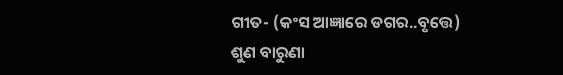ଗୀତ- (କଂସ ଆଜ୍ଞାରେ ଡଗର..ବୃତ୍ତେ)
ଶୁଣ ବାରୁଣା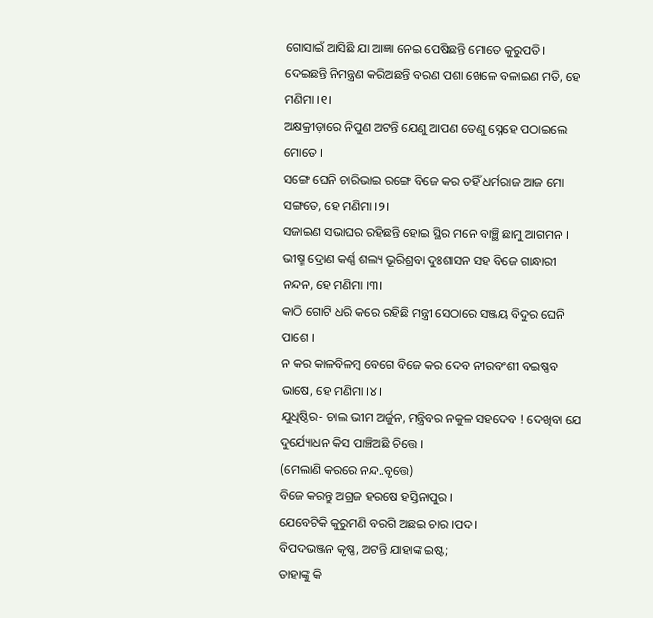ଗୋସାଇଁ ଆସିଛି ଯା ଆଜ୍ଞା ନେଇ ପେଷିଛନ୍ତି ମୋତେ କୁରୁପତି।
ଦେଇଛନ୍ତି ନିମନ୍ତ୍ରଣ କରିଅଛନ୍ତି ବରଣ ପଶା ଖେଳେ ବଳାଇଣ ମତି, ହେ ମଣିମା ।୧।
ଅକ୍ଷକ୍ରୀଡ଼ାରେ ନିପୁଣ ଅଟନ୍ତି ଯେଣୁ ଆପଣ ତେଣୁ ସ୍ନେହେ ପଠାଇଲେ ମୋତେ ।
ସଙ୍ଗେ ଘେନି ଚାରିଭାଇ ରଙ୍ଗେ ବିଜେ କର ତହିଁ ଧର୍ମରାଜ ଆଜ ମୋ ସଙ୍ଗତେ, ହେ ମଣିମା ।୨।
ସଜାଇଣ ସଭାଘର ରହିଛନ୍ତି ହୋଇ ସ୍ଥିର ମନେ ବାଞ୍ଛି ଛାମୁ ଆଗମନ ।
ଭୀଷ୍ମ ଦ୍ରୋଣ କର୍ଣ୍ଣ ଶଲ୍ୟ ଭୂରିଶ୍ରବା ଦୁଃଶାସନ ସହ ବିଜେ ଗାନ୍ଧାରୀ ନନ୍ଦନ, ହେ ମଣିମା ।୩।
କାଠି ଗୋଟି ଧରି କରେ ରହିଛି ମନ୍ତ୍ରୀ ସେଠାରେ ସଞ୍ଜୟ ବିଦୁର ଘେନି ପାଶେ ।
ନ କର କାଳବିଳମ୍ବ ବେଗେ ବିଜେ କର ଦେବ ନୀରବଂଶୀ ବଇଷ୍ଣବ ଭାଷେ, ହେ ମଣିମା ।୪।
ଯୁଧିଷ୍ଠିର- ଚାଲ ଭୀମ ଅର୍ଜୁନ, ମନ୍ତ୍ରିବର ନକୁଳ ସହଦେବ ! ଦେଖିବା ଯେ ଦୁର୍ଯ୍ୟୋଧନ କିସ ପାଞ୍ଚିଅଛି ଚିତ୍ତେ ।
(ମେଲାଣି କରରେ ନନ୍ଦ..ବୃତ୍ତେ)
ବିଜେ କରନ୍ତୁ ଅଗ୍ରଜ ହରଷେ ହସ୍ତିନାପୁର ।
ଯେବେଟିକି କୁରୁମଣି ବରଗି ଅଛଇ ଚାର ।ପଦ।
ବିପଦଭଞ୍ଜନ କୃଷ୍ଣ, ଅଟନ୍ତି ଯାହାଙ୍କ ଇଷ୍ଟ;
ତାହାଙ୍କୁ କି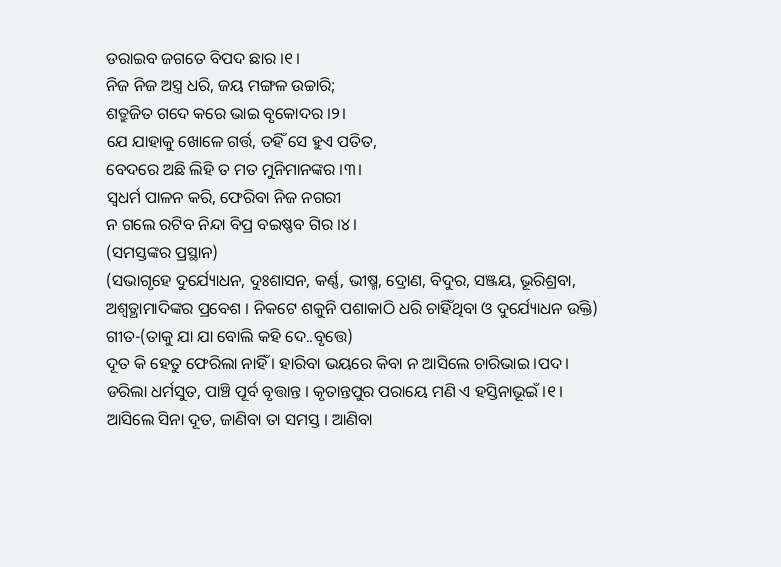ଡରାଇବ ଜଗତେ ବିପଦ ଛାର ।୧।
ନିଜ ନିଜ ଅସ୍ତ୍ର ଧରି, ଜୟ ମଙ୍ଗଳ ଉଚ୍ଚାରି;
ଶତ୍ରୁଜିତ ଗଦେ କରେ ଭାଇ ବୃକୋଦର ।୨।
ଯେ ଯାହାକୁ ଖୋଳେ ଗର୍ତ୍ତ, ତହିଁ ସେ ହୁଏ ପତିତ,
ବେଦରେ ଅଛି ଲିହି ତ ମତ ମୁନିମାନଙ୍କର ।୩।
ସ୍ୱଧର୍ମ ପାଳନ କରି, ଫେରିବା ନିଜ ନଗରୀ
ନ ଗଲେ ରଟିବ ନିନ୍ଦା ବିପ୍ର ବଇଷ୍ଣବ ଗିର ।୪।
(ସମସ୍ତଙ୍କର ପ୍ରସ୍ଥାନ)
(ସଭାଗୃହେ ଦୁର୍ଯ୍ୟୋଧନ, ଦୁଃଶାସନ, କର୍ଣ୍ଣ, ଭୀଷ୍ମ, ଦ୍ରୋଣ, ବିଦୁର, ସଞ୍ଜୟ, ଭୂରିଶ୍ରବା,
ଅଶ୍ୱତ୍ଥାମାଦିଙ୍କର ପ୍ରବେଶ । ନିକଟେ ଶକୁନି ପଶାକାଠି ଧରି ଚାହିଁଥିବା ଓ ଦୁର୍ଯ୍ୟୋଧନ ଉକ୍ତି)
ଗୀତ-(ତାକୁ ଯା ଯା ବୋଲି କହି ଦେ..ବୃତ୍ତେ)
ଦୂତ କି ହେତୁ ଫେରିଲା ନାହିଁ । ହାରିବା ଭୟରେ କିବା ନ ଆସିଲେ ଚାରିଭାଇ ।ପଦ।
ଡରିଲା ଧର୍ମସୁତ, ପାଞ୍ଚି ପୂର୍ବ ବୃତ୍ତାନ୍ତ । କୃତାନ୍ତପୁର ପରାୟେ ମଣି ଏ ହସ୍ତିନାଭୂଇଁ ।୧।
ଆସିଲେ ସିନା ଦୂତ, ଜାଣିବା ତା ସମସ୍ତ । ଆଣିବା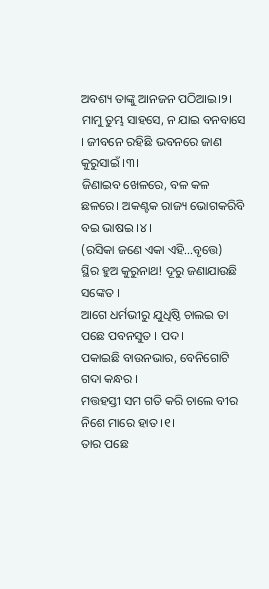ଅବଶ୍ୟ ତାଙ୍କୁ ଆନଜନ ପଠିଆଇ।୨।
ମାମୁ ତୁମ୍ଭ ସାହସେ, ନ ଯାଇ ବନବାସେ । ଜୀବନେ ରହିଛି ଭବନରେ ଜାଣ କୁରୁସାଇଁ ।୩।
ଜିଣାଇବ ଖେଳରେ, ବଳ କଳ ଛଳରେ। ଅକଣ୍ଟକ ରାଜ୍ୟ ଭୋଗକରିବି ବଇ ଭାଷଇ ।୪।
(ରସିକା ଜଣେ ଏକା ଏହି...ବୃତ୍ତେ)
ସ୍ଥିର ହୁଅ କୁରୁନାଥ! ଦୂରୁ ଜଣାଯାଉଛି ସଙ୍କେତ ।
ଆଗେ ଧର୍ମଭୀରୁ ଯୁଧିଷ୍ଠି ଚାଲଇ ତା ପଛେ ପବନସୁତ । ପଦ।
ପକାଇଛି ବାଉନଭାର, ବେନିଗୋଟି ଗଦା କନ୍ଧର ।
ମତ୍ତହସ୍ତୀ ସମ ଗତି କରି ଚାଲେ ବୀର ନିଶେ ମାରେ ହାତ ।୧।
ତାର ପଛେ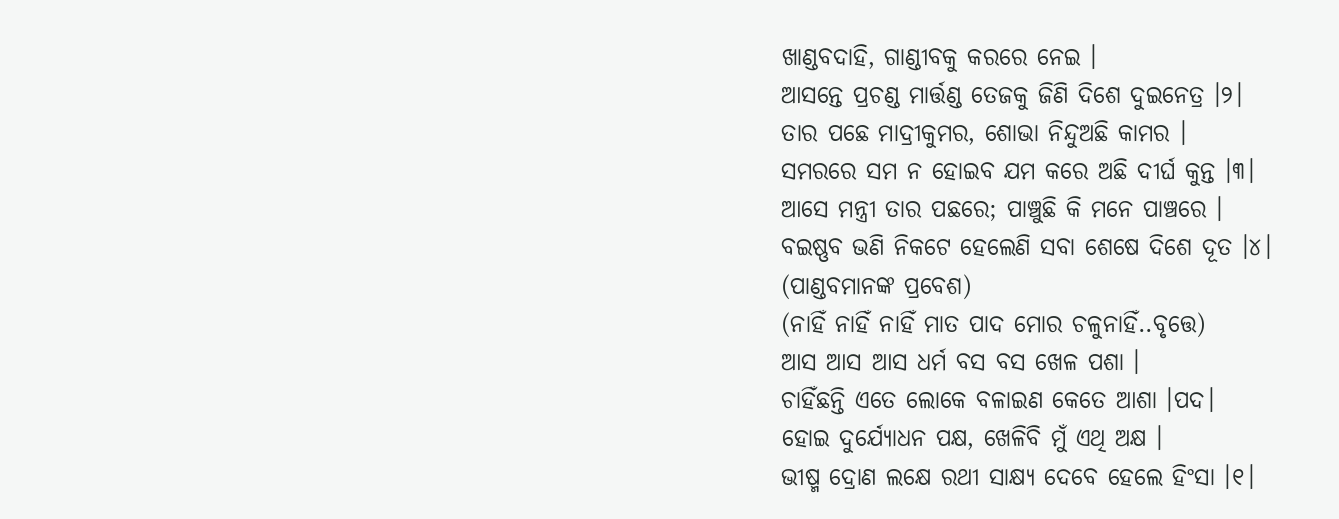ଖାଣ୍ଡବଦାହି, ଗାଣ୍ଡୀବକୁ କରରେ ନେଇ ।
ଆସନ୍ତେ ପ୍ରଚଣ୍ଡ ମାର୍ତ୍ତଣ୍ଡ ତେଜକୁ ଜିଣି ଦିଶେ ଦୁଇନେତ୍ର ।୨।
ତାର ପଛେ ମାଦ୍ରୀକୁମର, ଶୋଭା ନିନ୍ଦୁଅଛି କାମର ।
ସମରରେ ସମ ନ ହୋଇବ ଯମ କରେ ଅଛି ଦୀର୍ଘ କୁନ୍ତ ।୩।
ଆସେ ମନ୍ତ୍ରୀ ତାର ପଛରେ; ପାଞ୍ଚୁଛି କି ମନେ ପାଞ୍ଚରେ ।
ବଇଷ୍ଣବ ଭଣି ନିକଟେ ହେଲେଣି ସବା ଶେଷେ ଦିଶେ ଦୂତ ।୪।
(ପାଣ୍ଡବମାନଙ୍କ ପ୍ରବେଶ)
(ନାହିଁ ନାହିଁ ନାହିଁ ମାତ ପାଦ ମୋର ଚଳୁନାହିଁ..ବୃତ୍ତେ)
ଆସ ଆସ ଆସ ଧର୍ମ ବସ ବସ ଖେଳ ପଶା ।
ଚାହିଁଛନ୍ତି ଏତେ ଲୋକେ ବଳାଇଣ କେତେ ଆଶା ।ପଦ।
ହୋଇ ଦୁର୍ଯ୍ୟୋଧନ ପକ୍ଷ, ଖେଳିବି ମୁଁ ଏଥି ଅକ୍ଷ ।
ଭୀଷ୍ମ ଦ୍ରୋଣ ଲକ୍ଷେ ରଥୀ ସାକ୍ଷ୍ୟ ଦେବେ ହେଲେ ହିଂସା ।୧।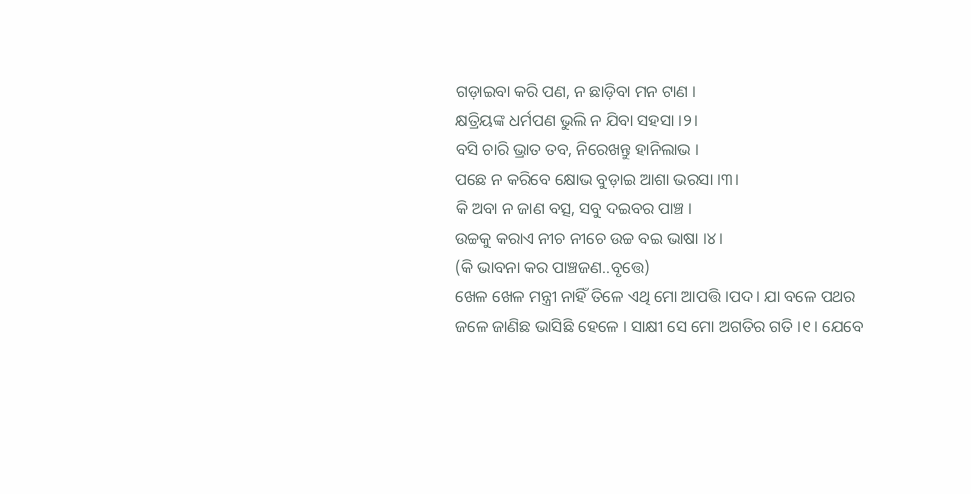ଗଡ଼ାଇବା କରି ପଣ, ନ ଛାଡ଼ିବା ମନ ଟାଣ ।
କ୍ଷତ୍ରିୟଙ୍କ ଧର୍ମପଣ ଭୁଲି ନ ଯିବା ସହସା ।୨।
ବସି ଚାରି ଭ୍ରାତ ତବ, ନିରେଖନ୍ତୁ ହାନିଲାଭ ।
ପଛେ ନ କରିବେ କ୍ଷୋଭ ବୁଡ଼ାଇ ଆଶା ଭରସା ।୩।
କି ଅବା ନ ଜାଣ ବତ୍ସ, ସବୁ ଦଇବର ପାଞ୍ଚ ।
ଉଚ୍ଚକୁ କରାଏ ନୀଚ ନୀଚେ ଉଚ୍ଚ ବଇ ଭାଷା ।୪।
(କି ଭାବନା କର ପାଞ୍ଚଜଣ..ବୃତ୍ତେ)
ଖେଳ ଖେଳ ମନ୍ତ୍ରୀ ନାହିଁ ତିଳେ ଏଥି ମୋ ଆପତ୍ତି ।ପଦ। ଯା ବଳେ ପଥର
ଜଳେ ଜାଣିଛ ଭାସିଛି ହେଳେ । ସାକ୍ଷୀ ସେ ମୋ ଅଗତିର ଗତି ।୧। ଯେବେ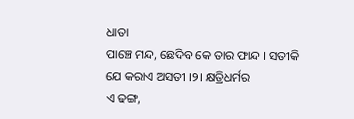ଧାତା
ପାଞ୍ଚେ ମନ୍ଦ, ଛେଦିବ କେ ତାର ଫାନ୍ଦ । ସତୀକି ଯେ କରାଏ ଅସତୀ ।୨। କ୍ଷତ୍ରିଧର୍ମର
ଏ ଢଙ୍ଗ,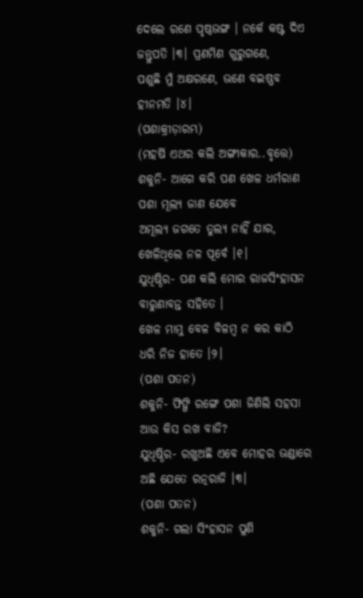ଦେଲେ ରଣେ ପୃଷ୍ଠଭଙ୍ଗ । ନର୍କେ କଷ୍ଟ ଦିଏ ଜନ୍ତୁପତି ।୩। ପ୍ରଣମିଣ ଗୁରୁଗଣେ,
ପଶୁଛି ମୁଁ ଅକ୍ଷରଣେ, ଭଣେ ବଇଷ୍ଣବ ହୀନମତି ।୪।
(ପଶାକ୍ରୀଡ଼ାରମ୍ଭ)
(ମହର୍ଷି ଏଥର କଲି ଅଙ୍ଗୀକାର..ବୃତ୍ତେ)
ଶକୁନି- ଆଗେ କରି ପଣ ଖେଳ ଧର୍ମରାଣ ପଶା ମୂଲ୍ୟ ଜାଣ ଯେବେ
ଅମୂଲ୍ୟ ଜଗତେ ତୁଲ୍ୟ ନାହିଁ ଯାର, ଖେଳିଥିଲେ ନଳ ପୂର୍ବେ ।୧।
ଯୁଧିଷ୍ଠିର- ପଣ କଲି ମୋର ରାଜସିଂହାସନ ବାରୁଣାବନ୍ତ ସହିତେ ।
ଖେଳ ମାମୁ ବେଳ ବିଳମ୍ବ ନ କର କାଠି ଧରି ନିଜ ହାତେ ।୨।
(ପଶା ପତନ)
ଶକୁନି- ଫିଙ୍ଗି ରଙ୍ଗେ ପଶା ଜିଣିଲି ସହସା ଆଉ କିସ ରଖ ବାଜି?
ଯୁଧିଷ୍ଠିର- ରଖୁଅଛି ଏବେ ମୋହର ଭଣ୍ଡାରେ ଅଛି ଯେତେ ରତ୍ନରାଜି ।୩।
(ପଶା ପତନ)
ଶକୁନି- ଗଲା ସିଂହାସନ ପୁଣି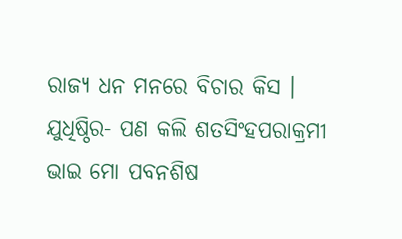ରାଜ୍ୟ ଧନ ମନରେ ବିଚାର କିସ ।
ଯୁଧିଷ୍ଠିର- ପଣ କଲି ଶତସିଂହପରାକ୍ରମୀ ଭାଇ ମୋ ପବନଶିଷ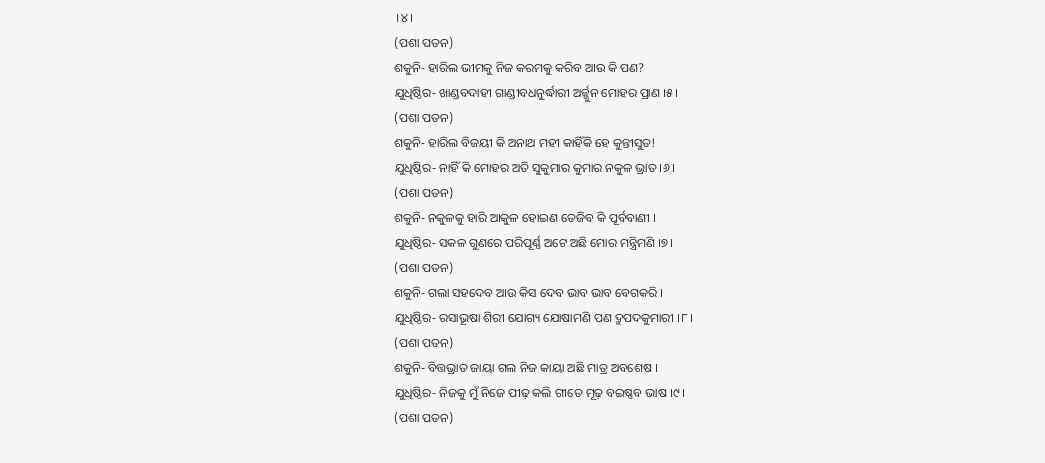।୪।
(ପଶା ପତନ)
ଶକୁନି- ହାରିଲ ଭୀମକୁ ନିଜ କରମକୁ କରିବ ଆଉ କି ପଣ?
ଯୁଧିଷ୍ଠିର- ଖାଣ୍ଡବଦାହୀ ଗାଣ୍ଡୀବଧନୁର୍ଦ୍ଧାରୀ ଅର୍ଜ୍ଜୁନ ମୋହର ପ୍ରାଣ ।୫।
(ପଶା ପତନ)
ଶକୁନି- ହାରିଲ ବିଜୟୀ କି ଅନାଥ ମହୀ କାହିଁକି ହେ କୁନ୍ତୀସୁତ!
ଯୁଧିଷ୍ଠିର- ନାହିଁ କି ମୋହର ଅତି ସୁକୁମାର କୁମାର ନକୁଳ ଭ୍ରାତ ।୬।
(ପଶା ପତନ)
ଶକୁନି- ନକୁଳକୁ ହାରି ଆକୁଳ ହୋଇଣ ତେଜିବ କି ପୂର୍ବବାଣୀ ।
ଯୁଧିଷ୍ଠିର- ସକଳ ଗୁଣରେ ପରିପୂର୍ଣ୍ଣ ଅଟେ ଅଛି ମୋର ମନ୍ତ୍ରିମଣି ।୭।
(ପଶା ପତନ)
ଶକୁନି- ଗଲା ସହଦେବ ଆଉ କିସ ଦେବ ଭାବ ଭାବ ବେଗକରି ।
ଯୁଧିଷ୍ଠିର- ରସାଭୂଷା ଶିରୀ ଯୋଗ୍ୟ ଯୋଷାମଣି ପଣ ଦ୍ରୁପଦକୁମାରୀ ।୮।
(ପଶା ପତନ)
ଶକୁନି- ବିତ୍ତଭ୍ରାତ ଜାୟା ଗଲ ନିଜ କାୟା ଅଛି ମାତ୍ର ଅବଶେଷ ।
ଯୁଧିଷ୍ଠିର- ନିଜକୁ ମୁଁ ନିଜେ ପୀଢ଼ କଲି ଗୀତେ ମୂଢ଼ ବଇଷ୍ଣବ ଭାଷ ।୯।
(ପଶା ପତନ)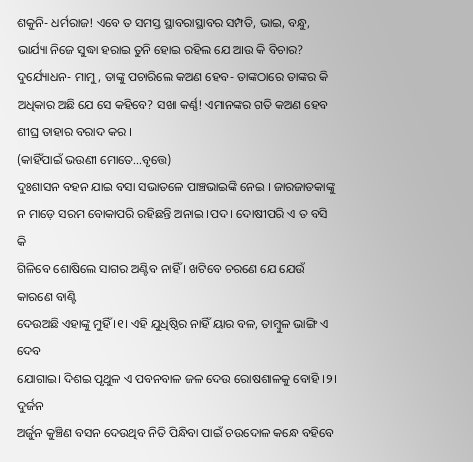ଶକୁନି- ଧର୍ମରାଜ! ଏବେ ତ ସମସ୍ତ ସ୍ଥାବରାସ୍ଥାବର ସମ୍ପତି, ଭାଇ, ବନ୍ଧୁ, ଭାର୍ଯ୍ୟା ନିଜେ ସୁଦ୍ଧା ହରାଇ ତୁନି ହୋଇ ରହିଲ ଯେ ଆଉ କି ବିଚାର?
ଦୁର୍ଯ୍ୟୋଧନ- ମାମୁ, ତାଙ୍କୁ ପଚାରିଲେ କଅଣ ହେବ- ତାଙ୍କଠାରେ ତାଙ୍କର କି ଅଧିକାର ଅଛି ଯେ ସେ କହିବେ? ସଖା କର୍ଣ୍ଣ! ଏମାନଙ୍କର ଗତି କଅଣ ହେବ ଶୀଘ୍ର ତାହାର ବରାଦ କର ।
(କାହିଁପାଇଁ ଭଉଣୀ ମୋତେ...ବୃତ୍ତେ)
ଦୁଃଶାସନ ବହନ ଯାଇ ବସା ସଭାତଳେ ପାଞ୍ଚଭାଇଙ୍କି ନେଇ । ଜାରଜାତକାଙ୍କୁ
ନ ମାଡ଼େ ସରମ ବୋକାପରି ରହିଛନ୍ତି ଅନାଇ ।ପଦ। ଦୋଷୀପରି ଏ ତ ବସି କି
ଗିଳିବେ ଶୋଷିଲେ ସାଗର ଅଣ୍ଟିବ ନାହିଁ । ଖଟିବେ ଚରଣେ ଯେ ଯେଉଁ କାରଣେ ବାଣ୍ଟି
ଦେଉଅଛି ଏହାଙ୍କୁ ମୁହିଁ ।୧। ଏହି ଯୁଧିଷ୍ଠିର ନାହିଁ ୟାର ବଳ, ତାମ୍ବୁଳ ଭାଙ୍ଗି ଏ ଦେବ
ଯୋଗାଇ। ଦିଶଇ ପୃଥୁଳ ଏ ପବନବାଳ ଜଳ ଦେଉ ରୋଷଶାଳକୁ ବୋହି ।୨। ଦୁର୍ଜନ
ଅର୍ଜୁନ କୁଞ୍ଚିଣ ବସନ ଦେଉଥିବ ନିତି ପିନ୍ଧିବା ପାଇଁ ଚଉଦୋଳ କନ୍ଧେ ବହିବେ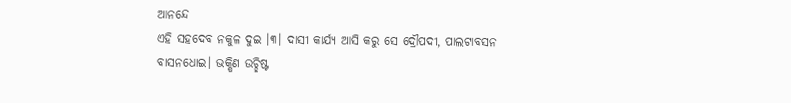ଆନନ୍ଦେ
ଏହି ସହଦେବ ନକୁଳ ଦୁଇ ।୩। ଦାସୀ କାର୍ଯ୍ୟ ଆସି କରୁ ସେ ଦ୍ରୌପଦୀ, ପାଲଟାବସନ
ବାସନଧୋଇ। ଭକ୍ଷିଣ ଉଚ୍ଛିଷ୍ଟ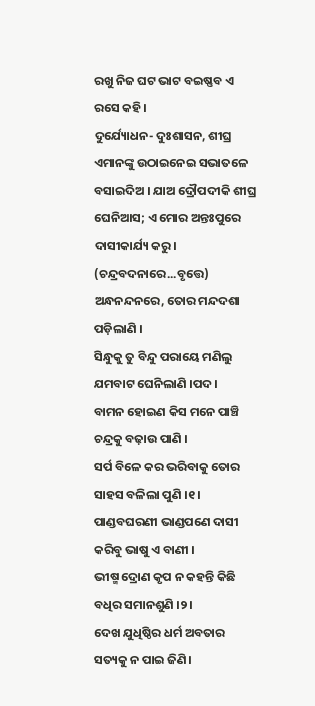ରଖୁ ନିଜ ଘଟ ଭାଟ ବଇଷ୍ଣବ ଏ ରସେ କହି।
ଦୁର୍ଯ୍ୟୋଧନ- ଦୁଃଶାସନ, ଶୀଘ୍ର ଏମାନଙ୍କୁ ଉଠାଇନେଇ ସଭାତଳେ ବସାଇଦିଅ । ଯାଅ ଦ୍ରୌପଦୀକି ଶୀଘ୍ର ଘେନିଆସ; ଏ ମୋର ଅନ୍ତଃପୁରେ ଦାସୀକାର୍ଯ୍ୟ କରୁ।
(ଚନ୍ଦ୍ରବଦନାରେ...ବୃତ୍ତେ)
ଅନ୍ଧନନ୍ଦନରେ, ତୋର ମନ୍ଦଦଶା ପଡ଼ିଲାଣି ।
ସିନ୍ଧୁକୁ ତୁ ବିନ୍ଦୁ ପରାୟେ ମଣିଲୁ ଯମବାଟ ଘେନିଲାଣି ।ପଦ।
ବାମନ ହୋଇଣ କିସ ମନେ ପାଞ୍ଚି ଚନ୍ଦ୍ରକୁ ବଢ଼ାଉ ପାଣି ।
ସର୍ପ ବିଳେ କର ଭରିବାକୁ ତୋର ସାହସ ବଳିଲା ପୁଣି ।୧।
ପାଣ୍ଡବଘରଣୀ ଭାଣ୍ଡପଣେ ଦାସୀ କରିବୁ ଭାଷୁ ଏ ବାଣୀ ।
ଭୀଷ୍ମ ଦ୍ରୋଣ କୃପ ନ କହନ୍ତି କିଛି ବଧିର ସମାନଶୁଣି ।୨।
ଦେଖ ଯୁଧିଷ୍ଠିର ଧର୍ମ ଅବତାର ସତ୍ୟକୁ ନ ପାଇ ଜିଣି।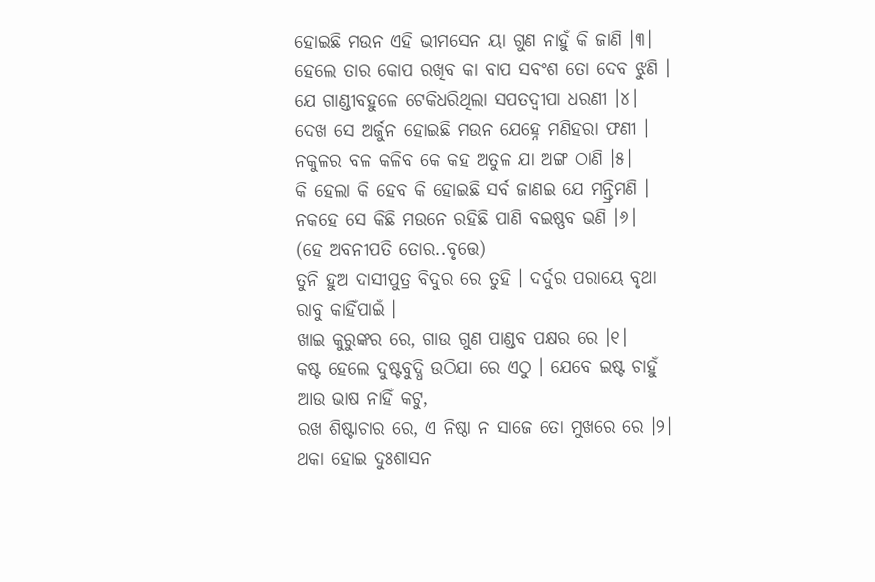ହୋଇଛି ମଉନ ଏହି ଭୀମସେନ ୟା ଗୁଣ ନାହୁଁ କି ଜାଣି ।୩।
ହେଲେ ତାର କୋପ ରଖିବ କା ବାପ ସବଂଶ ତୋ ଦେବ ଝୁଣି ।
ଯେ ଗାଣ୍ଡୀବହୁଳେ ଟେକିଧରିଥିଲା ସପତଦ୍ୱୀପା ଧରଣୀ ।୪।
ଦେଖ ସେ ଅର୍ଜୁନ ହୋଇଛି ମଉନ ଯେହ୍ନେ ମଣିହରା ଫଣୀ ।
ନକୁଳର ବଳ କଳିବ କେ କହ ଅତୁଳ ଯା ଅଙ୍ଗ ଠାଣି ।୫।
କି ହେଲା କି ହେବ କି ହୋଇଛି ସର୍ବ ଜାଣଇ ଯେ ମନ୍ତ୍ରିମଣି ।
ନକହେ ସେ କିଛି ମଉନେ ରହିଛି ପାଣି ବଇଷ୍ଣବ ଭଣି ।୬।
(ହେ ଅବନୀପତି ତୋର..ବୃତ୍ତେ)
ତୁନି ହୁଅ ଦାସୀପୁତ୍ର ବିଦୁର ରେ ତୁହି । ଦର୍ଦୁର ପରାୟେ ବୃଥା ରାବୁ କାହିଁପାଇଁ ।
ଖାଇ କୁରୁଙ୍କର ରେ, ଗାଉ ଗୁଣ ପାଣ୍ଡବ ପକ୍ଷର ରେ ।୧।
କଷ୍ଟ ହେଲେ ଦୁଷ୍ଟବୁଦ୍ଧି ଉଠିଯା ରେ ଏଠୁ । ଯେବେ ଇଷ୍ଟ ଚାହୁଁ ଆଉ ଭାଷ ନାହିଁ କଟୁ,
ରଖ ଶିଷ୍ଟାଚାର ରେ, ଏ ନିଷ୍ଠା ନ ସାଜେ ତୋ ମୁଖରେ ରେ ।୨।
ଥକା ହୋଇ ଦୁଃଶାସନ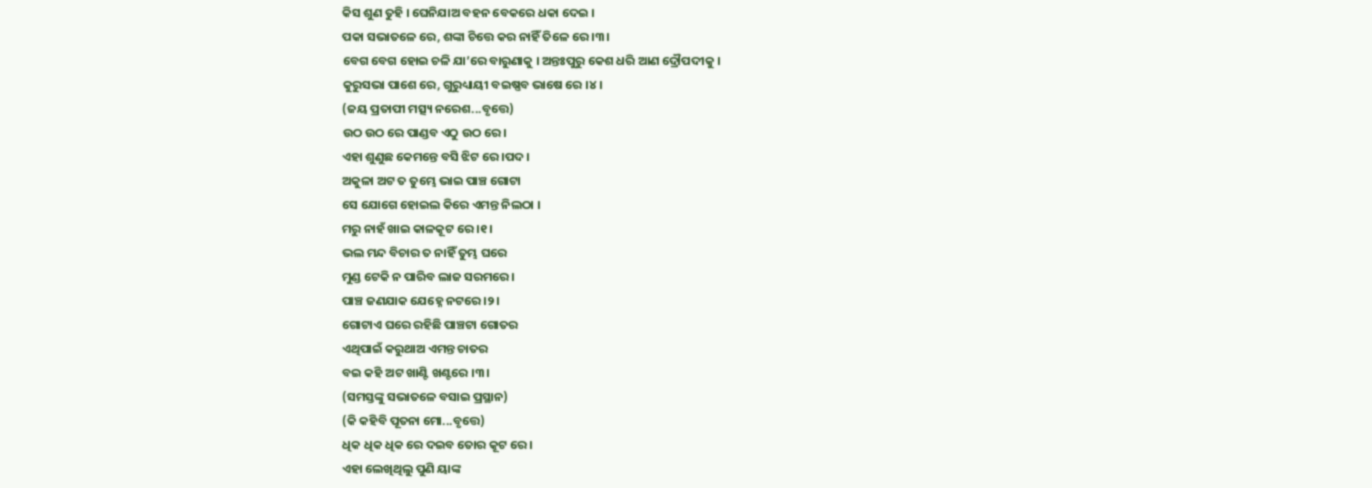କିସ ଶୁଣ ତୁହି । ଘେନିଯାଅ ବହନ ବେକରେ ଧକା ଦେଇ ।
ପକା ସଭାତଳେ ରେ, ଶଙ୍କା ଚିତ୍ତେ କର ନାହିଁ ତିଳେ ରେ ।୩।
ବେଗ ବେଗ ହୋଇ ଚଳି ଯା’ରେ ବାରୁଣାକୁ । ଅନ୍ତଃପୁରୁ କେଶ ଧରି ଆଣ ଦ୍ରୌପଦୀକୁ ।
କୁରୁସଭା ପାଶେ ରେ, ଗୁରୁଧ୍ୟାୟୀ ବଇଷ୍ଣବ ଭାଷେ ରେ ।୪।
(ଜୟ ପ୍ରତାପୀ ମତ୍ସ୍ୟ ନରେଶ...ବୃତ୍ତେ)
ଉଠ ଉଠ ରେ ପାଣ୍ଡବ ଏଠୁ ଉଠ ରେ।
ଏହା ଶୁଣୁଛ କେମନ୍ତେ ବସି ଝିଟ ରେ ।ପଦ।
ଅକୁଳା ଅଟ ତ ତୁମ୍ଭେ ଭାଇ ପାଞ୍ଚ ଗୋଟା
ସେ ଯୋଗେ ହୋଇଲ କିରେ ଏମନ୍ତ ନିଲଠା ।
ମରୁ ନାହଁ ଖାଇ କାଳକୂଟ ରେ ।୧।
ଭଲ ମନ୍ଦ ବିଚାର ତ ନାହିଁ ତୁମ୍ଭ ଘରେ
ମୁଣ୍ଡ ଟେକି ନ ପାରିବ ଲାଜ ସରମରେ ।
ପାଞ୍ଚ ଜଣଯାକ ଯେହ୍ନେ ନଟରେ ।୨।
ଗୋଟାଏ ଘରେ ରହିଛି ପାଞ୍ଚଟା ଗୋତର
ଏଥିପାଇଁ କରୁଥାଅ ଏମନ୍ତ ଚାତର
ବଇ କହି ଅଟ ଖାଣ୍ଟି ଖଣ୍ଟରେ ।୩।
(ସମସ୍ତଙ୍କୁ ସଭାତଳେ ବସାଇ ପ୍ରସ୍ଥାନ)
(କି କହିବି ପୂତନା ମୋ...ବୃତ୍ତେ)
ଧିକ ଧିକ ଧିକ ରେ ଦଇବ ତୋର କୂଟ ରେ।
ଏହା ଲେଖିଥିଲୁ ପୁଣି ୟାଙ୍କ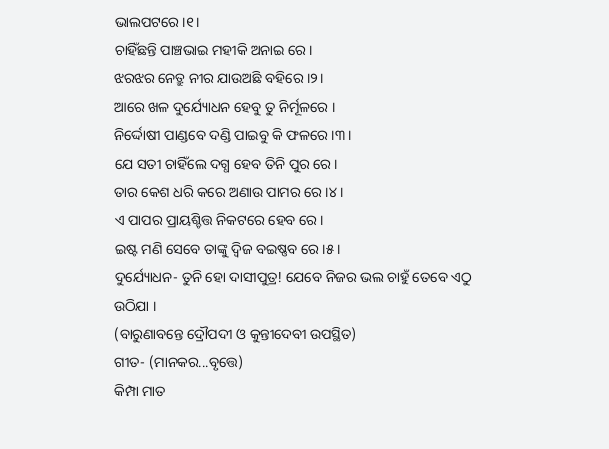ଭାଲପଟରେ।୧।
ଚାହିଁଛନ୍ତି ପାଞ୍ଚଭାଇ ମହୀକି ଅନାଇ ରେ।
ଝରଝର ନେତ୍ରୁ ନୀର ଯାଉଅଛି ବହିରେ ।୨।
ଆରେ ଖଳ ଦୁର୍ଯ୍ୟୋଧନ ହେବୁ ତୁ ନିର୍ମୂଳରେ ।
ନିର୍ଦ୍ଦୋଷୀ ପାଣ୍ଡବେ ଦଣ୍ଡି ପାଇବୁ କି ଫଳରେ ।୩।
ଯେ ସତୀ ଚାହିଁଲେ ଦଗ୍ଧ ହେବ ତିନି ପୁର ରେ।
ତାର କେଶ ଧରି କରେ ଅଣାଉ ପାମର ରେ ।୪।
ଏ ପାପର ପ୍ରାୟଶ୍ଚିତ୍ତ ନିକଟରେ ହେବ ରେ।
ଇଷ୍ଟ ମଣି ସେବେ ତାଙ୍କୁ ଦ୍ୱିଜ ବଇଷ୍ଣବ ରେ।୫।
ଦୁର୍ଯ୍ୟୋଧନ- ତୁନି ହୋ ଦାସୀପୁତ୍ର! ଯେବେ ନିଜର ଭଲ ଚାହୁଁ ତେବେ ଏଠୁ ଉଠିଯା ।
(ବାରୁଣାବନ୍ତେ ଦ୍ରୌପଦୀ ଓ କୁନ୍ତୀଦେବୀ ଉପସ୍ଥିତ)
ଗୀତ- (ମାନକର...ବୃତ୍ତେ)
କିମ୍ପା ମାତ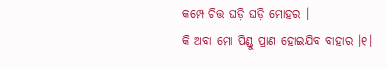କମ୍ପେ ଚିତ୍ତ ଘଡ଼ି ଘଡ଼ି ମୋହର ।
କି ଅବା ମୋ ପିଣ୍ଡୁ ପ୍ରାଣ ହୋଇଯିବ ବାହାର ।୧।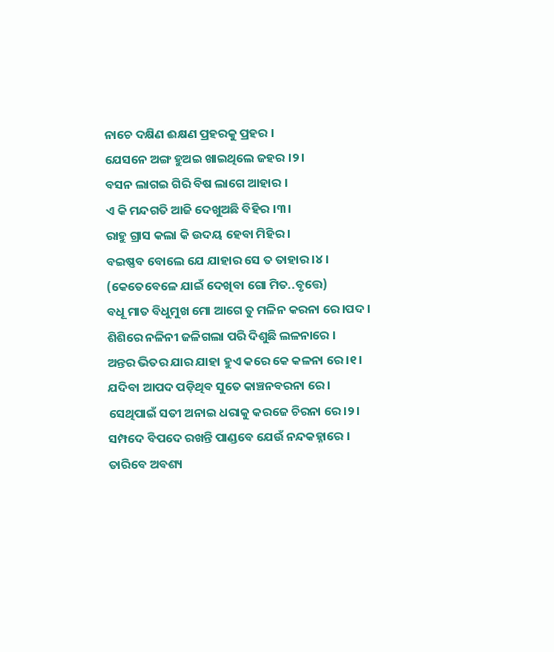ନାଚେ ଦକ୍ଷିଣ ଈକ୍ଷଣ ପ୍ରହରକୁ ପ୍ରହର ।
ଯେସନେ ଅଙ୍ଗ ହୁଅଇ ଖାଇଥିଲେ ଜହର ।୨।
ବସନ ଲାଗଇ ଗିରି ବିଷ ଲାଗେ ଆହାର ।
ଏ କି ମନ୍ଦଗତି ଆଜି ଦେଖୁଅଛି ବିହିର ।୩।
ରାହୁ ଗ୍ରାସ କଲା କି ଉଦୟ ହେବା ମିହିର ।
ବଇଷ୍ଣବ ବୋଲେ ଯେ ଯାହାର ସେ ତ ତାହାର ।୪।
(କେତେବେଳେ ଯାଇଁ ଦେଖିବା ଗୋ ମିତ..ବୃତ୍ତେ)
ବଧୂ ମାତ ବିଧୁମୁଖ ମୋ ଆଗେ ତୁ ମଳିନ କରନା ରେ ।ପଦ ।
ଶିଶିରେ ନଳିନୀ ଜଳିଗଲା ପରି ଦିଶୁଛି ଲଳନାରେ ।
ଅନ୍ତର ଭିତର ଯାର ଯାହା ହୁଏ କରେ କେ କଳନା ରେ ।୧।
ଯଦିବା ଆପଦ ପଡ଼ିଥିବ ସୁତେ କାଞ୍ଚନବରନା ରେ ।
ସେଥିପାଇଁ ସତୀ ଅନାଇ ଧରାକୁ କରଜେ ଚିରନା ରେ।୨।
ସମ୍ପଦେ ବିପଦେ ରଖନ୍ତି ପାଣ୍ଡବେ ଯେଉଁ ନନ୍ଦକହ୍ନାରେ ।
ତାରିବେ ଅବଶ୍ୟ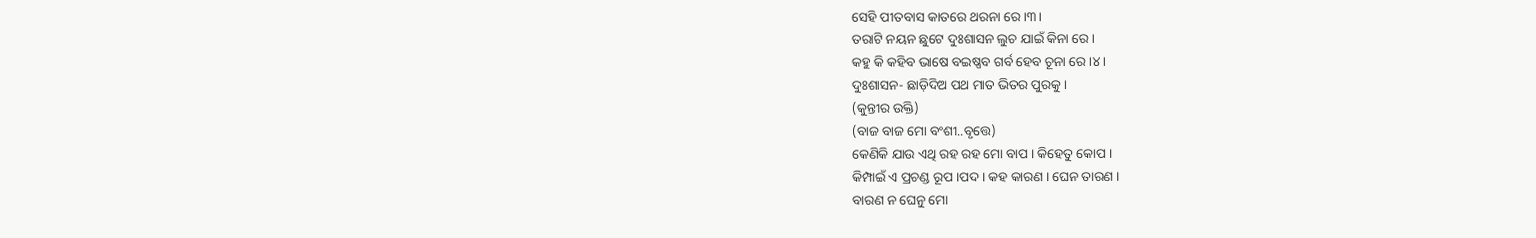ସେହି ପୀତବାସ କାତରେ ଥରନା ରେ ।୩।
ତରାଟି ନୟନ ଛୁଟେ ଦୁଃଶାସନ ଲୁଚ ଯାଇଁ କିନା ରେ ।
କହୁ କି କହିବ ଭାଷେ ବଇଷ୍ଣବ ଗର୍ବ ହେବ ଚୂନା ରେ ।୪।
ଦୁଃଶାସନ- ଛାଡ଼ିଦିଅ ପଥ ମାତ ଭିତର ପୁରକୁ ।
(କୁନ୍ତୀର ଉକ୍ତି)
(ବାଜ ବାଜ ମୋ ବଂଶୀ..ବୃତ୍ତେ)
କେଣିକି ଯାଉ ଏଥି ରହ ରହ ମୋ ବାପ । କିହେତୁ କୋପ ।
କିମ୍ପାଇଁ ଏ ପ୍ରଚଣ୍ଡ ରୂପ ।ପଦ। କହ କାରଣ । ଘେନ ତାରଣ ।
ବାରଣ ନ ଘେନୁ ମୋ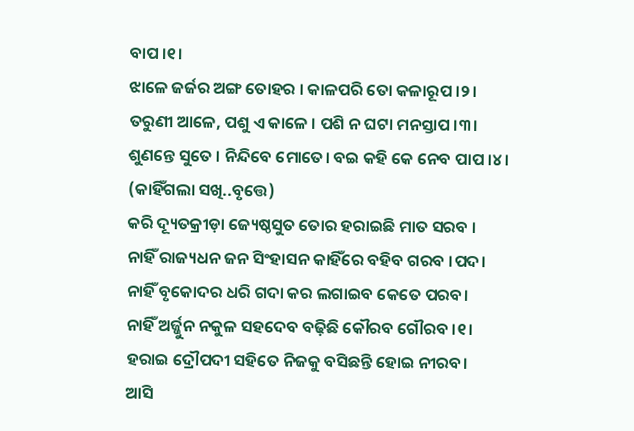ବାପ ।୧।
ଝାଳେ ଜର୍ଜର ଅଙ୍ଗ ତୋହର । କାଳପରି ତୋ କଳାରୂପ ।୨।
ତରୁଣୀ ଆଳେ, ପଶୁ ଏ କାଳେ । ପଶି ନ ଘଟା ମନସ୍ତାପ ।୩।
ଶୁଣନ୍ତେ ସୁତେ । ନିନ୍ଦିବେ ମୋତେ। ବଇ କହି କେ ନେବ ପାପ ।୪।
(କାହିଁଗଲା ସଖି..ବୃତ୍ତେ)
କରି ଦ୍ୟୂତକ୍ରୀଡ଼ା ଜ୍ୟେଷ୍ଠସୁତ ତୋର ହରାଇଛି ମାତ ସରବ ।
ନାହିଁ ରାଜ୍ୟଧନ ଜନ ସିଂହାସନ କାହିଁରେ ବହିବ ଗରବ ।ପଦ।
ନାହିଁ ବୃକୋଦର ଧରି ଗଦା କର ଲଗାଇବ କେତେ ପରବ।
ନାହିଁ ଅର୍ଜ୍ଜୁନ ନକୁଳ ସହଦେବ ବଢ଼ିଛି କୌରବ ଗୌରବ ।୧।
ହରାଇ ଦ୍ରୌପଦୀ ସହିତେ ନିଜକୁ ବସିଛନ୍ତି ହୋଇ ନୀରବ।
ଆସି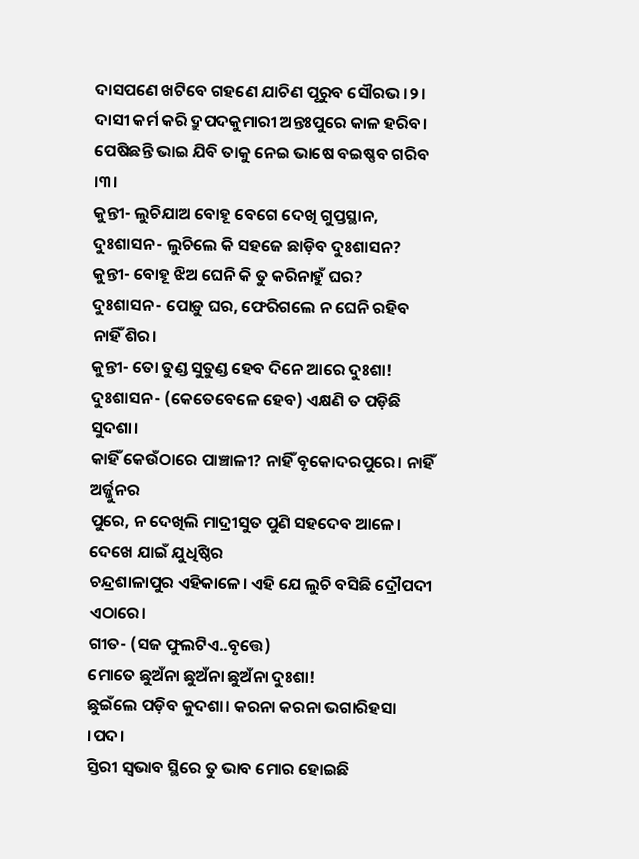ଦାସପଣେ ଖଟିବେ ଗହଣେ ଯାଚିଣ ପୂରୁବ ସୌରଭ ।୨।
ଦାସୀ କର୍ମ କରି ଦ୍ରୁପଦକୁମାରୀ ଅନ୍ତଃପୁରେ କାଳ ହରିବ।
ପେଷିଛନ୍ତି ଭାଇ ଯିବି ତାକୁ ନେଇ ଭାଷେ ବଇଷ୍ଣବ ଗରିବ ।୩।
କୁନ୍ତୀ- ଲୁଚିଯାଅ ବୋହୂ ବେଗେ ଦେଖି ଗୁପ୍ତସ୍ଥାନ,
ଦୁଃଶାସନ- ଲୁଚିଲେ କି ସହଜେ ଛାଡ଼ିବ ଦୁଃଶାସନ?
କୁନ୍ତୀ- ବୋହୂ ଝିଅ ଘେନି କି ତୁ କରିନାହୁଁ ଘର?
ଦୁଃଶାସନ- ପୋଡ଼ୁ ଘର, ଫେରିଗଲେ ନ ଘେନି ରହିବ ନାହିଁ ଶିର।
କୁନ୍ତୀ- ତୋ ତୁଣ୍ଡ ସୁତୁଣ୍ଡ ହେବ ଦିନେ ଆରେ ଦୁଃଶା!
ଦୁଃଶାସନ- (କେତେବେଳେ ହେବ) ଏକ୍ଷଣି ତ ପଡ଼ିଛି ସୁଦଶା।
କାହିଁ କେଉଁଠାରେ ପାଞ୍ଚାଳୀ? ନାହିଁ ବୃକୋଦରପୁରେ। ନାହିଁ ଅର୍ଜ୍ଜୁନର
ପୁରେ, ନ ଦେଖିଲି ମାଦ୍ରୀସୁତ ପୁଣି ସହଦେବ ଆଳେ। ଦେଖେ ଯାଇଁ ଯୁଧିଷ୍ଠିର
ଚନ୍ଦ୍ରଶାଳାପୁର ଏହିକାଳେ। ଏହି ଯେ ଲୁଚି ବସିଛି ଦ୍ରୌପଦୀ ଏଠାରେ।
ଗୀତ- (ସଜ ଫୁଲଟିଏ..ବୃତ୍ତେ)
ମୋତେ ଛୁଅଁନା ଛୁଅଁନା ଛୁଅଁନା ଦୁଃଶା!
ଛୁଇଁଲେ ପଡ଼ିବ କୁଦଶା। କରନା କରନା ଭଗାରିହସା ।ପଦ।
ସ୍ତିରୀ ସ୍ୱଭାବ ସ୍ଥିରେ ତୁ ଭାବ ମୋର ହୋଇଛି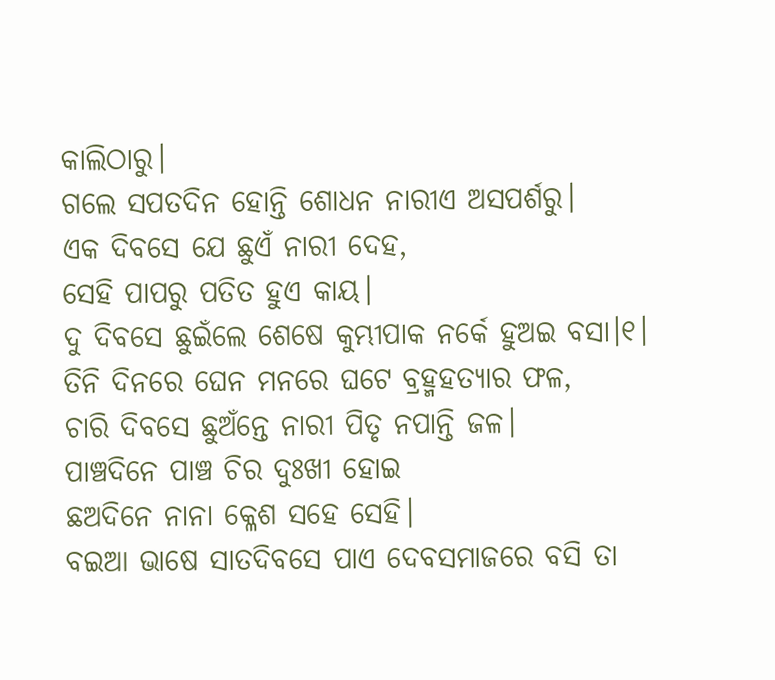କାଲିଠାରୁ।
ଗଲେ ସପତଦିନ ହୋନ୍ତି ଶୋଧନ ନାରୀଏ ଅସପର୍ଶରୁ।
ଏକ ଦିବସେ ଯେ ଛୁଏଁ ନାରୀ ଦେହ,
ସେହି ପାପରୁ ପତିତ ହୁଏ କାୟ।
ଦୁ ଦିବସେ ଛୁଇଁଲେ ଶେଷେ କୁମ୍ଭୀପାକ ନର୍କେ ହୁଅଇ ବସା।୧।
ତିନି ଦିନରେ ଘେନ ମନରେ ଘଟେ ବ୍ରହ୍ମହତ୍ୟାର ଫଳ,
ଚାରି ଦିବସେ ଛୁଅଁନ୍ତେ ନାରୀ ପିତୃ ନପାନ୍ତି ଜଳ।
ପାଞ୍ଚଦିନେ ପାଞ୍ଚ ଚିର ଦୁଃଖୀ ହୋଇ
ଛଅଦିନେ ନାନା କ୍ଳେଶ ସହେ ସେହି।
ବଇଆ ଭାଷେ ସାତଦିବସେ ପାଏ ଦେବସମାଜରେ ବସି ତା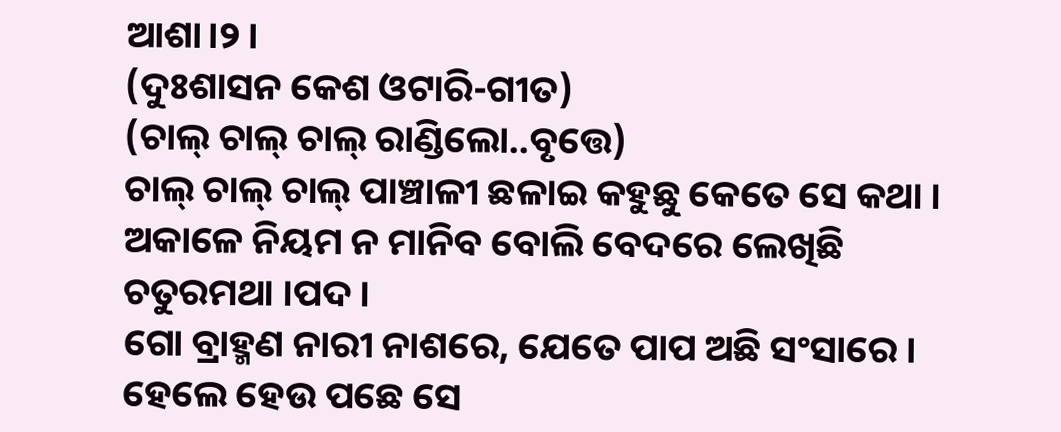ଆଶା।୨।
(ଦୁଃଶାସନ କେଶ ଓଟାରି-ଗୀତ)
(ଚାଲ୍ ଚାଲ୍ ଚାଲ୍ ରାଣ୍ଡିଲୋ..ବୃତ୍ତେ)
ଚାଲ୍ ଚାଲ୍ ଚାଲ୍ ପାଞ୍ଚାଳୀ ଛଳାଇ କହୁଛୁ କେତେ ସେ କଥା ।
ଅକାଳେ ନିୟମ ନ ମାନିବ ବୋଲି ବେଦରେ ଲେଖିଛି ଚତୁରମଥା ।ପଦ।
ଗୋ ବ୍ରାହ୍ମଣ ନାରୀ ନାଶରେ, ଯେତେ ପାପ ଅଛି ସଂସାରେ ।
ହେଲେ ହେଉ ପଛେ ସେ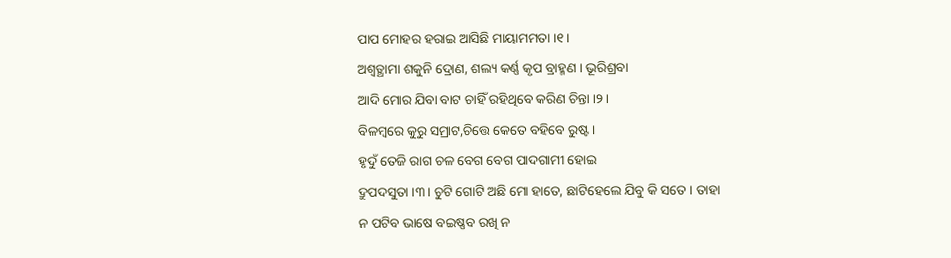ପାପ ମୋହର ହରାଇ ଆସିଛି ମାୟାମମତା ।୧।
ଅଶ୍ୱତ୍ଥାମା ଶକୁନି ଦ୍ରୋଣ, ଶଲ୍ୟ କର୍ଣ୍ଣ କୃପ ବ୍ରାହ୍ମଣ । ଭୂରିଶ୍ରବା
ଆଦି ମୋର ଯିବା ବାଟ ଚାହିଁ ରହିଥିବେ କରିଣ ଚିନ୍ତା ।୨।
ବିଳମ୍ବରେ କୁରୁ ସମ୍ରାଟ,ଚିତ୍ତେ କେତେ ବହିବେ ରୁଷ୍ଟ ।
ହୃଦୁଁ ତେଜି ରାଗ ଚଳ ବେଗ ବେଗ ପାଦଗାମୀ ହୋଇ
ଦ୍ରୁପଦସୁତା ।୩। ଚୁଟି ଗୋଟି ଅଛି ମୋ ହାତେ, ଛାଟିହେଲେ ଯିବୁ କି ସତେ । ତାହା
ନ ପଟିବ ଭାଷେ ବଇଷ୍ଣବ ରଖି ନ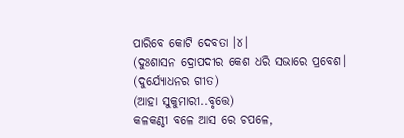ପାରିବେ କୋଟି ଦେବତା ।୪।
(ଦୁଃଶାସନ ଦ୍ରୋପଦୀର କେଶ ଧରି ସଭାରେ ପ୍ରବେଶ।
(ଦୁର୍ଯ୍ୟୋଧନର ଗୀତ)
(ଆହା ସୁକୁମାରୀ..ବୃତ୍ତେ)
କଳକଣ୍ଠୀ ବଳେ ଆସ ରେ ଚପଳେ,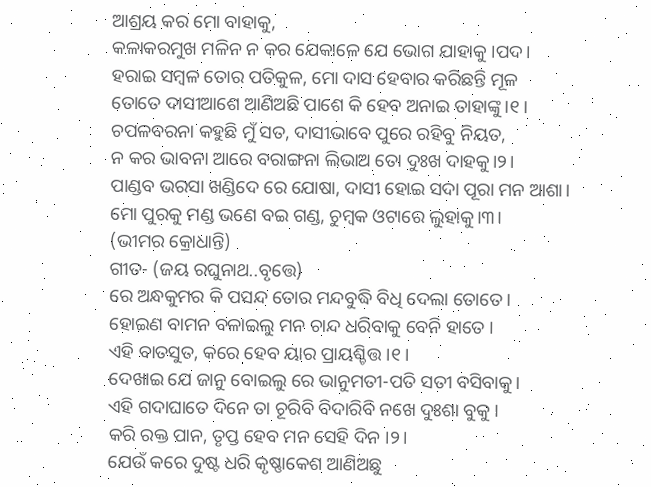ଆଶ୍ରୟ କର ମୋ ବାହାକୁ,
କଳାକରମୁଖ ମଳିନ ନ କର ଯେକାଳେ ଯେ ଭୋଗ ଯାହାକୁ ।ପଦ।
ହରାଇ ସମ୍ବଳ ତୋର ପତିକୁଳ, ମୋ ଦାସ ହେବାର କରିଛନ୍ତି ମୂଳ
ତୋତେ ଦାସୀଆଶେ ଆଣିଅଛି ପାଶେ କି ହେବ ଅନାଇ ତାହାଙ୍କୁ।୧।
ଚପଳବରନା କହୁଛି ମୁଁ ସତ, ଦାସୀଭାବେ ପୁରେ ରହିବୁ ନିୟତ,
ନ କର ଭାବନା ଆରେ ବରାଙ୍ଗନା ଲିଭାଅ ତୋ ଦୁଃଖ ଦାହକୁ।୨।
ପାଣ୍ଡବ ଭରସା ଖଣ୍ଡିଦେ ରେ ଯୋଷା, ଦାସୀ ହୋଇ ସଦା ପୂରା ମନ ଆଶା।
ମୋ ପୁରକୁ ମଣ୍ଡ ଭଣେ ବଇ ଗଣ୍ଡ, ଚୁମ୍ବକ ଓଟାରେ ଲୁହାକୁ।୩।
(ଭୀମର କ୍ରୋଧାନ୍ତି)
ଗୀତ- (ଜୟ ରଘୁନାଥ..ବୃତ୍ତେ)
ରେ ଅନ୍ଧକୁମର କି ପସନ୍ଦ ତୋର ମନ୍ଦବୁଦ୍ଧି ବିଧି ଦେଲା ତୋତେ।
ହୋଇଣ ବାମନ ବଳାଇଲୁ ମନ ଚାନ୍ଦ ଧରିବାକୁ ବେନି ହାତେ ।
ଏହି ବାତସୁତ, କରେ ହେବ ୟାର ପ୍ରାୟଶ୍ଚିତ୍ତ ।୧।
ଦେଖାଇ ଯେ ଜାନୁ ବୋଇଲୁ ରେ ଭାନୁମତୀ-ପତି ସତୀ ବସିବାକୁ।
ଏହି ଗଦାଘାତେ ଦିନେ ତା ଚୂରିବି ବିଦାରିବି ନଖେ ଦୁଃଶା ବୁକୁ ।
କରି ରକ୍ତ ପାନ, ତୃପ୍ତ ହେବ ମନ ସେହି ଦିନ ।୨।
ଯେଉଁ କରେ ଦୁଷ୍ଟ ଧରି କୃଷ୍ଣାକେଶ ଆଣିଅଛୁ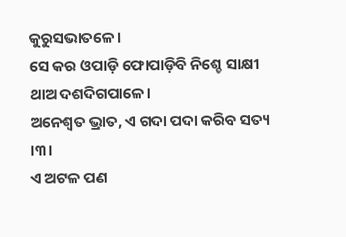କୁରୁସଭାତଳେ।
ସେ କର ଓପାଡ଼ି ଫୋପାଡ଼ିବି ନିଶ୍ଚେ ସାକ୍ଷୀ ଥାଅ ଦଶଦିଗପାଳେ।
ଅନେଶ୍ୱତ ଭ୍ରାତ, ଏ ଗଦା ପଦା କରିବ ସତ୍ୟ ।୩।
ଏ ଅଟଳ ପଣ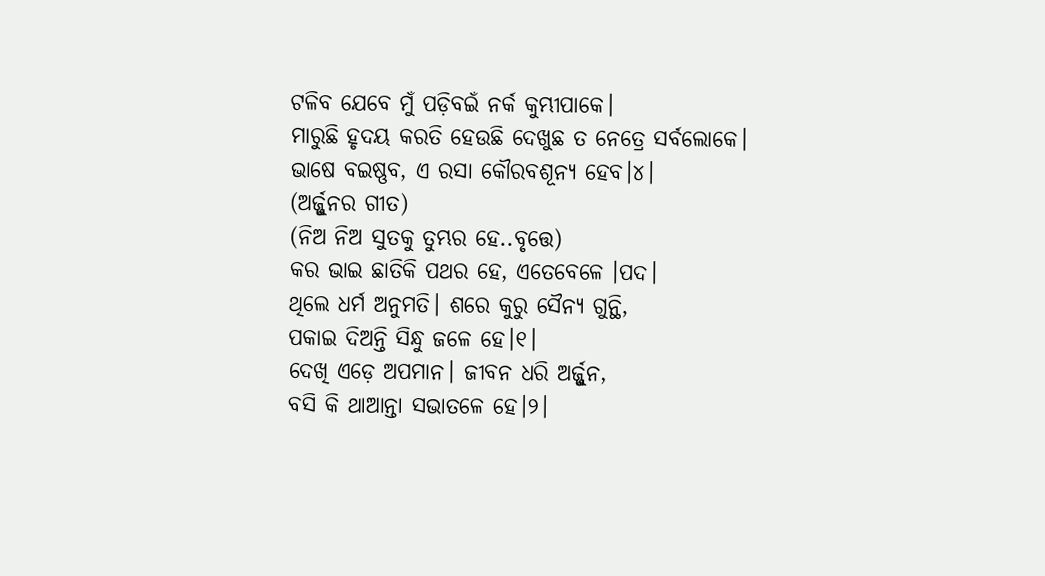ଟଳିବ ଯେବେ ମୁଁ ପଡ଼ିବଇଁ ନର୍କ କୁମ୍ଭୀପାକେ।
ମାରୁଛି ହୃଦୟ କରତି ହେଉଛି ଦେଖୁଛ ତ ନେତ୍ରେ ସର୍ବଲୋକେ।
ଭାଷେ ବଇଷ୍ଣବ, ଏ ରସା କୌରବଶୂନ୍ୟ ହେବ।୪।
(ଅର୍ଜ୍ଜୁନର ଗୀତ)
(ନିଅ ନିଅ ସୁତକୁ ତୁମ୍ଭର ହେ..ବୃତ୍ତେ)
କର ଭାଇ ଛାତିକି ପଥର ହେ, ଏତେବେଳେ ।ପଦ।
ଥିଲେ ଧର୍ମ ଅନୁମତି। ଶରେ କୁରୁ ସୈନ୍ୟ ଗୁନ୍ଥି,
ପକାଇ ଦିଅନ୍ତି ସିନ୍ଧୁ ଜଳେ ହେ।୧।
ଦେଖି ଏଡ଼େ ଅପମାନ। ଜୀବନ ଧରି ଅର୍ଜ୍ଜୁନ,
ବସି କି ଥାଆନ୍ତା ସଭାତଳେ ହେ।୨।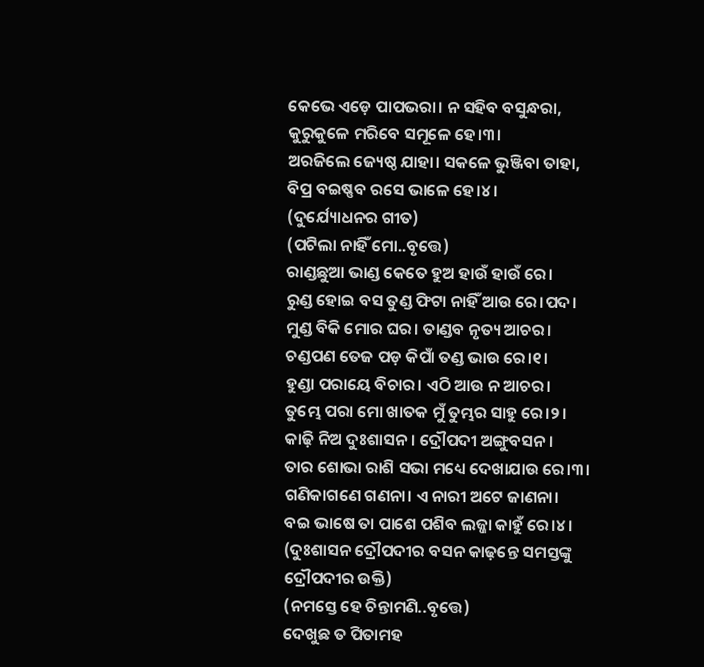କେଭେ ଏଡ଼େ ପାପଭରା। ନ ସହିବ ବସୁନ୍ଧରା,
କୁରୁକୁଳେ ମରିବେ ସମୂଳେ ହେ।୩।
ଅରଜିଲେ ଜ୍ୟେଷ୍ଠ ଯାହା। ସକଳେ ଭୁଞ୍ଜିବା ତାହା,
ବିପ୍ର ବଇଷ୍ଣବ ରସେ ଭାଳେ ହେ।୪।
(ଦୁର୍ଯ୍ୟୋଧନର ଗୀତ)
(ପଟିଲା ନାହିଁ ମୋ..ବୃତ୍ତେ)
ରାଣ୍ଡଛୁଆ ଭାଣ୍ଡ କେତେ ହୁଅ ହାଉଁ ହାଉଁ ରେ।
ରୁଣ୍ଡ ହୋଇ ବସ ତୁଣ୍ଡ ଫିଟା ନାହିଁ ଆଉ ରେ।ପଦ।
ମୁଣ୍ଡ ବିକି ମୋର ଘର। ତାଣ୍ଡବ ନୃତ୍ୟ ଆଚର।
ଚଣ୍ଡପଣ ତେଜ ପଡ଼ କିପାଁ ତଣ୍ଡ ଭାଉ ରେ।୧।
ହୁଣ୍ଡା ପରାୟେ ବିଚାର। ଏଠି ଆଉ ନ ଆଚର।
ତୁମ୍ଭେ ପରା ମୋ ଖାତକ ମୁଁ ତୁମ୍ଭର ସାହୁ ରେ।୨।
କାଢ଼ି ନିଅ ଦୁଃଶାସନ। ଦ୍ରୌପଦୀ ଅଙ୍ଗୁବସନ।
ତାର ଶୋଭା ରାଶି ସଭା ମଧ୍ୟେ ଦେଖାଯାଉ ରେ।୩।
ଗଣିକାଗଣେ ଗଣନା। ଏ ନାରୀ ଅଟେ ଜାଣନା।
ବଇ ଭାଷେ ତା ପାଶେ ପଶିବ ଲଜ୍ଜା କାହୁଁ ରେ।୪।
(ଦୁଃଶାସନ ଦ୍ରୌପଦୀର ବସନ କାଢ଼ନ୍ତେ ସମସ୍ତଙ୍କୁ ଦ୍ରୌପଦୀର ଉକ୍ତି)
(ନମସ୍ତେ ହେ ଚିନ୍ତାମଣି..ବୃତ୍ତେ)
ଦେଖୁଛ ତ ପିତାମହ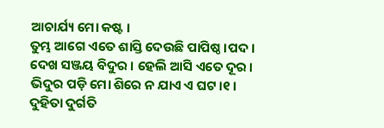ଆଚାର୍ଯ୍ୟ ମୋ କଷ୍ଟ।
ତୁମ୍ଭ ଆଗେ ଏତେ ଶାସ୍ତି ଦେଉଛି ପାପିଷ୍ଠ।ପଦ।
ଦେଖ ସଞ୍ଜୟ ବିଦୁର। ହେଲି ଆସି ଏତେ ଦୂର।
ଭିଦୁର ପଡ଼ି ମୋ ଶିରେ ନ ଯାଏ ଏ ଘଟ।୧।
ଦୁହିତା ଦୁର୍ଗତି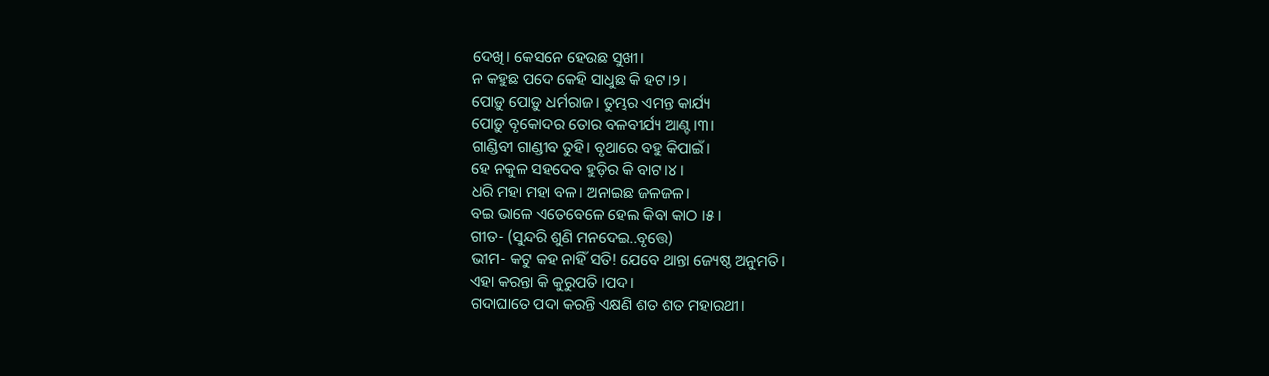ଦେଖି। କେସନେ ହେଉଛ ସୁଖୀ।
ନ କହୁଛ ପଦେ କେହି ସାଧୁଛ କି ହଟ।୨।
ପୋଡ଼ୁ ପୋଡ଼ୁ ଧର୍ମରାଜ। ତୁମ୍ଭର ଏମନ୍ତ କାର୍ଯ୍ୟ
ପୋଡ଼ୁ ବୃକୋଦର ତୋର ବଳବୀର୍ଯ୍ୟ ଆଣ୍ଟ।୩।
ଗାଣ୍ଡିବୀ ଗାଣ୍ଡୀବ ତୁହି। ବୃଥାରେ ବହୁ କିପାଇଁ।
ହେ ନକୁଳ ସହଦେବ ହୁଡ଼ିର କି ବାଟ।୪।
ଧରି ମହା ମହା ବଳ। ଅନାଇଛ ଜଳଜଳ।
ବଇ ଭାଳେ ଏତେବେଳେ ହେଲ କିବା କାଠ ।୫।
ଗୀତ- (ସୁନ୍ଦରି ଶୁଣି ମନଦେଇ..ବୃତ୍ତେ)
ଭୀମ- କଟୁ କହ ନାହିଁ ସତି! ଯେବେ ଥାନ୍ତା ଜ୍ୟେଷ୍ଠ ଅନୁମତି।
ଏହା କରନ୍ତା କି କୁରୁପତି ।ପଦ।
ଗଦାଘାତେ ପଦା କରନ୍ତି ଏକ୍ଷଣି ଶତ ଶତ ମହାରଥୀ।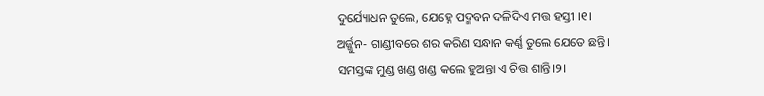ଦୁର୍ଯ୍ୟୋଧନ ତୁଲେ, ଯେହ୍ନେ ପଦ୍ମବନ ଦଳିଦିଏ ମତ୍ତ ହସ୍ତୀ ।୧।
ଅର୍ଜ୍ଜୁନ- ଗାଣ୍ଡୀବରେ ଶର କରିଣ ସନ୍ଧାନ କର୍ଣ୍ଣ ତୁଲେ ଯେତେ ଛନ୍ତି।
ସମସ୍ତଙ୍କ ମୁଣ୍ଡ ଖଣ୍ଡ ଖଣ୍ଡ କଲେ ହୁଅନ୍ତା ଏ ଚିତ୍ତ ଶାନ୍ତି।୨।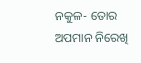ନକୁଳ- ତୋର ଅପମାନ ନିରେଖି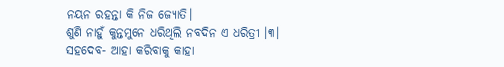ନୟନ ରହନ୍ତା କି ନିଜ ଜ୍ୟୋତି।
ଶୁଣି ନାହୁଁ କୁନ୍ତମୁନେ ଧରିଥିଲି ନବଦିନ ଏ ଧରିତ୍ରୀ ।୩।
ସହଦେବ- ଆହା କରିବାକୁ କାହା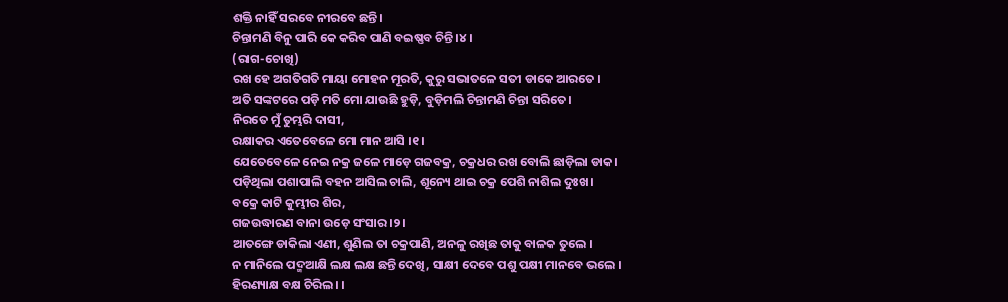ଶକ୍ତି ନାହିଁ ସରବେ ନୀରବେ ଛନ୍ତି।
ଚିନ୍ତାମଣି ବିନୁ ପାରି କେ କରିବ ପାଣି ବଇଷ୍ଣବ ଚିନ୍ତି ।୪।
(ରାଗ-ଚୋଖି)
ରଖ ହେ ଅଗତିଗତି ମାୟା ମୋହନ ମୂରତି, କୁରୁ ସଭାତଳେ ସତୀ ଡାକେ ଆରତେ ।
ଅତି ସଙ୍କଟରେ ପଡ଼ି ମତି ମୋ ଯାଉଛି ହୁଡ଼ି, ବୁଡ଼ିମଲି ଚିନ୍ତାମଣି ଚିନ୍ତା ସରିତେ।
ନିରତେ ମୁଁ ତୁମ୍ଭରି ଦାସୀ,
ରକ୍ଷାକର ଏତେବେଳେ ମୋ ମାନ ଆସି ।୧।
ଯେତେବେଳେ ନେଇ ନକ୍ର ଜଳେ ମାଡ଼େ ଗଜବକ୍ର, ଚକ୍ରଧର ରଖ ବୋଲି ଛାଡ଼ିଲା ଡାକ।
ପଡ଼ିଥିଲା ପଶାପାଲି ବହନ ଆସିଲ ଚାଲି, ଶୂନ୍ୟେ ଥାଇ ଚକ୍ର ପେଶି ନାଶିଲ ଦୁଃଖ।
ବକ୍ରେ କାଟି କୁମ୍ଭୀର ଶିର,
ଗଜଉଦ୍ଧାରଣ ବାନା ଉଡ଼େ ସଂସାର ।୨।
ଆତଙ୍ଗେ ଡାକିଲା ଏଣୀ, ଶୁଣିଲ ତା ଚକ୍ରପାଣି, ଅନଳୁ ରଖିଛ ତାକୁ ବାଳକ ତୁଲେ ।
ନ ମାନିଲେ ପଦ୍ମଆକ୍ଷି ଲକ୍ଷ ଲକ୍ଷ ଛନ୍ତି ଦେଖି, ସାକ୍ଷୀ ଦେବେ ପଶୁ ପକ୍ଷୀ ମାନବେ ଭଲେ ।
ହିରଣ୍ୟାକ୍ଷ ବକ୍ଷ ଚିରିଲ। ।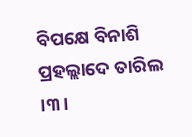ବିପକ୍ଷେ ବିନାଶି ପ୍ରହଲ୍ଲାଦେ ତାରିଲ ।୩।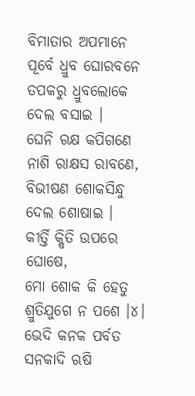ବିମାତାର ଅପମାନେ ପୂର୍ବେ ଧ୍ରୁବ ଘୋରବନେ ତପକରୁ ଧ୍ରୁବଲୋକେ ଦେଲ ବସାଇ ।
ଘେନି ଋକ୍ଷ କପିଗଣେ ନାଶି ରାକ୍ଷସ ରାବଣେ, ବିଭୀଷଣ ଶୋକସିନ୍ଧୁ ଦେଲ ଶୋଷାଇ ।
କୀର୍ତ୍ତି କ୍ଷିତି ଉପରେ ଘୋଷେ,
ମୋ ଶୋକ କି ହେତୁ ଶ୍ରୁତିଯୁଗେ ନ ପଶେ ।୪।
ଭେଦି କନକ ପର୍ବତ ସନକାଦି ଋଷି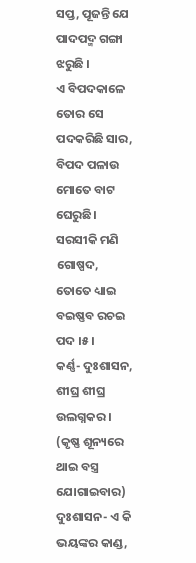ସପ୍ତ, ପୂଜନ୍ତି ଯେ ପାଦପଦ୍ମ ଗଙ୍ଗା ଝରୁଛି ।
ଏ ବିପଦକାଳେ ତୋର ସେ ପଦକରିଛି ସାର, ବିପଦ ପଳାଉ ମୋତେ ବାଟ ଘେରୁଛି।
ସରସୀକି ମଣି ଗୋଷ୍ପଦ,
ତୋତେ ଧ୍ୟାଇ ବଇଷ୍ଣବ ରଚଇ ପଦ ।୫।
କର୍ଣ୍ଣ- ଦୁଃଶାସନ, ଶୀଘ୍ର ଶୀଘ୍ର ଉଲଗ୍ନକର ।
(କୃଷ୍ଣ ଶୂନ୍ୟରେ ଥାଇ ବସ୍ତ୍ର ଯୋଗାଇବାର)
ଦୁଃଶାସନ- ଏ କି ଭୟଙ୍କର କାଣ୍ଡ,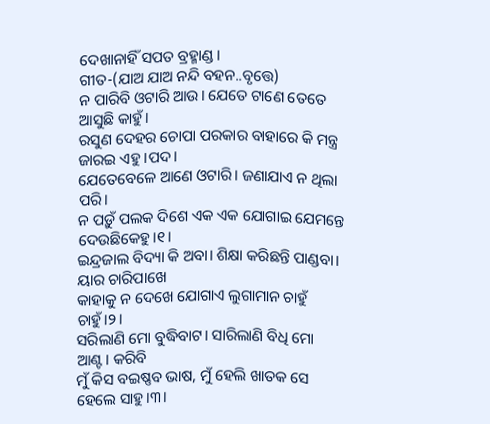ଦେଖାନାହିଁ ସପତ ବ୍ରହ୍ମାଣ୍ଡ।
ଗୀତ-(ଯାଅ ଯାଅ ନନ୍ଦି ବହନ..ବୃତ୍ତେ)
ନ ପାରିବି ଓଟାରି ଆଉ। ଯେତେ ଟାଣେ ତେତେ ଆସୁଛି କାହୁଁ।
ରସୁଣ ଦେହର ଚୋପା ପରକାର ବାହାରେ କି ମନ୍ତ୍ର ଜାରଇ ଏହୁ ।ପଦ।
ଯେତେବେଳେ ଆଣେ ଓଟାରି। ଜଣାଯାଏ ନ ଥିଲା ପରି।
ନ ପଡ଼ୁଁ ପଲକ ଦିଶେ ଏକ ଏକ ଯୋଗାଇ ଯେମନ୍ତେ ଦେଉଛିକେହୁ।୧।
ଇନ୍ଦ୍ରଜାଲ ବିଦ୍ୟା କି ଅବା। ଶିକ୍ଷା କରିଛନ୍ତି ପାଣ୍ଡବା। ୟାର ଚାରିପାଖେ
କାହାକୁ ନ ଦେଖେ ଯୋଗାଏ ଲୁଗାମାନ ଚାହୁଁ ଚାହୁଁ।୨।
ସରିଲାଣି ମୋ ବୁଦ୍ଧିବାଟ। ସାରିଲାଣି ବିଧି ମୋ ଆଣ୍ଟ। କରିବି
ମୁଁ କିସ ବଇଷ୍ଣବ ଭାଷ, ମୁଁ ହେଲି ଖାତକ ସେ ହେଲେ ସାହୁ।୩।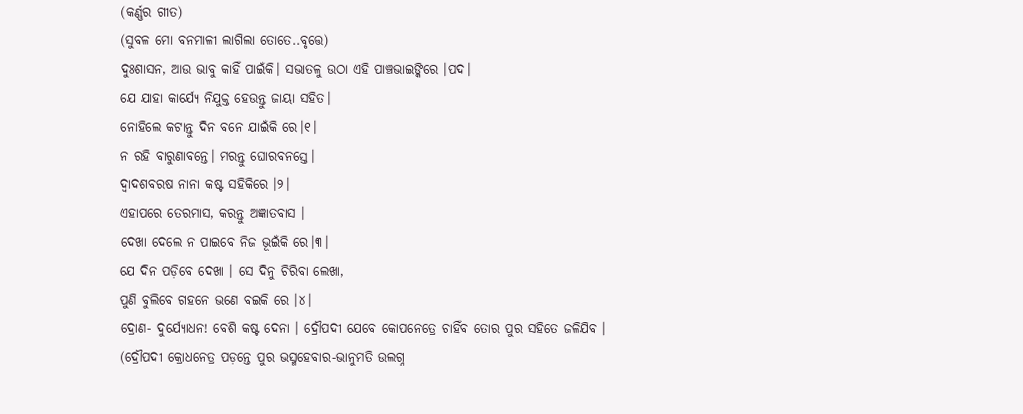(କର୍ଣ୍ଣର ଗୀତ)
(ସୁବଳ ମୋ ବନମାଳୀ ଲାଗିଲା ତୋତେ..ବୃତ୍ତେ)
ଦୁଃଶାସନ, ଆଉ ଭାବୁ କାହିଁ ପାଇଁକି। ସଭାତଳୁ ଉଠା ଏହି ପାଞ୍ଚଭାଇଙ୍କିରେ ।ପଦ।
ଯେ ଯାହା କାର୍ଯ୍ୟେ ନିଯୁକ୍ତ ହେଉନ୍ତୁ ଜାୟା ସହିତ।
ନୋହିଲେ କଟାନ୍ତୁ ଦିନ ବନେ ଯାଇଁକି ରେ।୧।
ନ ରହି ବାରୁଣାବନ୍ତେ। ମରନ୍ତୁ ଘୋରବନସ୍ତେ।
ଦ୍ୱାଦଶବରଷ ନାନା କଷ୍ଟ ସହିକିରେ ।୨।
ଏହାପରେ ତେରମାସ, କରନ୍ତୁ ଅଜ୍ଞାତବାସ ।
ଦେଖା ଦେଲେ ନ ପାଇବେ ନିଜ ଭୂଇଁକି ରେ।୩।
ଯେ ଦିନ ପଡ଼ିବେ ଦେଖା । ସେ ଦିନୁ ଚିରିବା ଲେଖା,
ପୁଣି ବୁଲିବେ ଗହନେ ଭଣେ ବଇକି ରେ ।୪।
ଦ୍ରୋଣ- ଦୁର୍ଯ୍ୟୋଧନ! ବେଶି କଷ୍ଟ ଦେନା । ଦ୍ରୌପଦୀ ଯେବେ କୋପନେତ୍ରେ ଚାହିଁବ ତୋର ପୁର ସହିତେ ଜଳିଯିବ ।
(ଦ୍ରୌପଦୀ କ୍ରୋଧନେତ୍ର ପଡ଼ନ୍ତେ ପୁର ଭସ୍ମହେବାର-ଭାନୁମତି ଉଲଗ୍ନ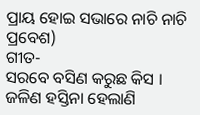ପ୍ରାୟ ହୋଇ ସଭାରେ ନାଚି ନାଚି ପ୍ରବେଶ)
ଗୀତ-
ସରବେ ବସିଣ କରୁଛ କିସ । ଜଳିଣ ହସ୍ତିନା ହେଲାଣି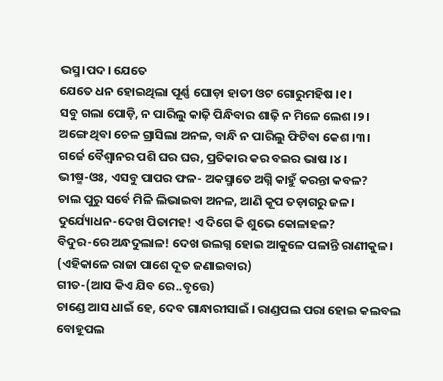ଭସ୍ମ।ପଦ। ଯେତେ
ଯେତେ ଧନ ହୋଇଥିଲା ପୂର୍ଣ୍ଣ ଘୋଡ଼ା ହାତୀ ଓଟ ଗୋରୁମହିଷ ।୧।
ସବୁ ଗଲା ପୋଡ଼ି, ନ ପାରିଲୁ କାଢ଼ି ପିନ୍ଧିବାର ଶାଢ଼ି ନ ମିଳେ ଲେଶ ।୨।
ଅଙ୍ଗେ ଥିବା ଚେଳ ଗ୍ରାସିଲା ଅନଳ, ବାନ୍ଧି ନ ପାରିଲୁ ଫିଟିବା କେଶ ।୩।
ଗର୍ଜେ ବୈଶ୍ୱାନର ପଶି ଘର ଘର, ପ୍ରତିକାର କର ବଇର ଭାଷ ।୪।
ଭୀଷ୍ମ-ଓଃ, ଏସବୁ ପାପର ଫଳ- ଅକସ୍ମାତେ ଅଗ୍ନି କାହୁଁ କରନ୍ତା କବଳ?
ଚାଲ ପୁରୁ ସର୍ବେ ମିଳି ଲିଭାଇବା ଅନଳ, ଆଣି କୂପ ତଡ଼ାଗରୁ ଜଳ।
ଦୁର୍ଯ୍ୟୋଧନ-ଦେଖ ପିତାମହ! ଏ ଦିଗେ କି ଶୁଭେ କୋଳାହଳ?
ବିଦୁର-ରେ ଅନ୍ଧଦୁଲାଳ! ଦେଖ ଉଲଗ୍ନ ହୋଇ ଆକୁଳେ ପଳାନ୍ତି ରାଣୀକୁଳ।
(ଏହିକାଳେ ରାଜା ପାଶେ ଦୂତ ଜଣାଇବାର)
ଗୀତ-(ଆସ କିଏ ଯିବ ରେ..ବୃତ୍ତେ)
ଚାଣ୍ଡେ ଆସ ଧାଇଁ ହେ, ଦେବ ଗାନ୍ଧାରୀସାଇଁ । ରାଣ୍ଡପଲ ପରା ହୋଇ କଲବଲ
ବୋହୂପଲ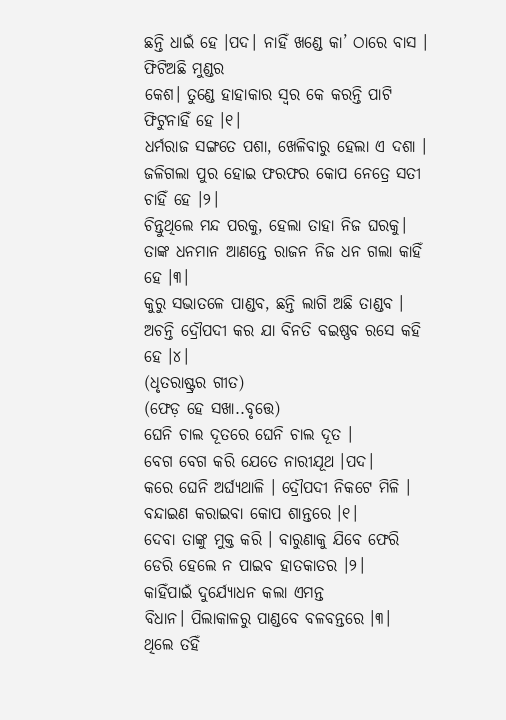ଛନ୍ତି ଧାଇଁ ହେ ।ପଦ। ନାହିଁ ଖଣ୍ଡେ କା’ ଠାରେ ବାସ । ଫିଟିଅଛି ମୁଣ୍ଡର
କେଶ। ତୁଣ୍ଡେ ହାହାକାର ସ୍ୱର କେ କରନ୍ତି ପାଟି ଫିଟୁନାହିଁ ହେ ।୧।
ଧର୍ମରାଜ ସଙ୍ଗତେ ପଶା, ଖେଳିବାରୁ ହେଲା ଏ ଦଶା ।
ଜଳିଗଲା ପୁର ହୋଇ ଫରଫର କୋପ ନେତ୍ରେ ସତୀ ଚାହିଁ ହେ ।୨।
ଚିନ୍ତୁଥିଲେ ମନ୍ଦ ପରକୁ, ହେଲା ତାହା ନିଜ ଘରକୁ।
ତାଙ୍କ ଧନମାନ ଆଣନ୍ତେ ରାଜନ ନିଜ ଧନ ଗଲା କାହିଁ ହେ ।୩।
କୁରୁ ସଭାତଳେ ପାଣ୍ଡବ, ଛନ୍ତି ଲାଗି ଅଛି ତାଣ୍ଡବ ।
ଅଚନ୍ତି ଦ୍ରୌପଦୀ କର ଯା ବିନତି ବଇଷ୍ଣବ ରସେ କହି ହେ ।୪।
(ଧୃତରାଷ୍ଟ୍ରର ଗୀତ)
(ଫେଡ଼ ହେ ସଖା..ବୃତ୍ତେ)
ଘେନି ଚାଲ ଦୂତରେ ଘେନି ଚାଲ ଦୂତ ।
ବେଗ ବେଗ କରି ଯେତେ ନାରୀଯୂଥ ।ପଦ।
କରେ ଘେନି ଅର୍ଘ୍ୟଥାଳି । ଦ୍ରୌପଦୀ ନିକଟେ ମିଳି ।
ବନ୍ଦାଇଣ କରାଇବା କୋପ ଶାନ୍ତରେ ।୧।
ଦେବା ତାଙ୍କୁ ମୁକ୍ତ କରି । ବାରୁଣାକୁ ଯିବେ ଫେରି
ଡେରି ହେଲେ ନ ପାଇବ ହାତକାତର ।୨।
କାହିଁପାଇଁ ଦୁର୍ଯ୍ୟୋଧନ କଲା ଏମନ୍ତ
ବିଧାନ। ପିଲାକାଳରୁ ପାଣ୍ଡବେ ବଳବନ୍ତରେ ।୩।
ଥିଲେ ତହିଁ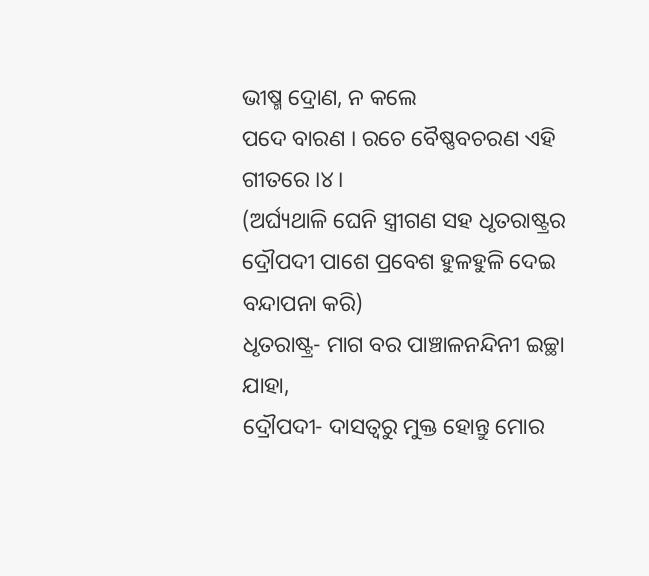ଭୀଷ୍ମ ଦ୍ରୋଣ, ନ କଲେ
ପଦେ ବାରଣ । ରଚେ ବୈଷ୍ଣବଚରଣ ଏହି ଗୀତରେ ।୪।
(ଅର୍ଘ୍ୟଥାଳି ଘେନି ସ୍ତ୍ରୀଗଣ ସହ ଧୃତରାଷ୍ଟ୍ରର ଦ୍ରୌପଦୀ ପାଶେ ପ୍ରବେଶ ହୁଳହୁଳି ଦେଇ ବନ୍ଦାପନା କରି)
ଧୃତରାଷ୍ଟ୍ର- ମାଗ ବର ପାଞ୍ଚାଳନନ୍ଦିନୀ ଇଚ୍ଛା ଯାହା,
ଦ୍ରୌପଦୀ- ଦାସତ୍ୱରୁ ମୁକ୍ତ ହୋନ୍ତୁ ମୋର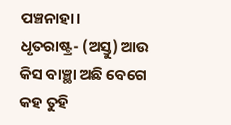ପଞ୍ଚନାହା।
ଧୃତରାଷ୍ଟ୍ର- (ଅସ୍ତୁ) ଆଉ କିସ ବାଞ୍ଛା ଅଛି ବେଗେ କହ ତୁହି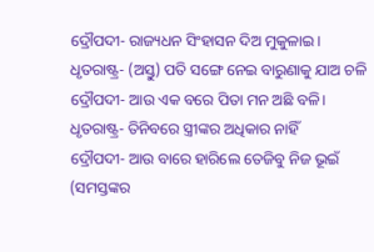ଦ୍ରୌପଦୀ- ରାଜ୍ୟଧନ ସିଂହାସନ ଦିଅ ମୁକୁଳାଇ।
ଧୃତରାଷ୍ଟ୍ର- (ଅସ୍ତୁ) ପତି ସଙ୍ଗେ ନେଇ ବାରୁଣାକୁ ଯାଅ ଚଳି
ଦ୍ରୌପଦୀ- ଆଉ ଏକ ବରେ ପିତା ମନ ଅଛି ବଳି।
ଧୃତରାଷ୍ଟ୍ର- ତିନିବରେ ସ୍ତ୍ରୀଙ୍କର ଅଧିକାର ନାହିଁ
ଦ୍ରୌପଦୀ- ଆଉ ବାରେ ହାରିଲେ ତେଜିବୁ ନିଜ ଭୂଇଁ
(ସମସ୍ତଙ୍କର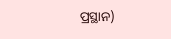ପ୍ରସ୍ଥାନ)